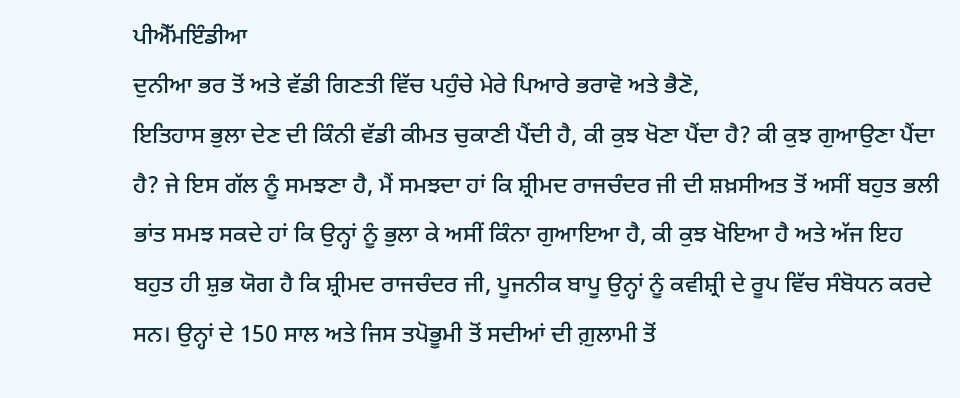ਪੀਐੱਮਇੰਡੀਆ
ਦੁਨੀਆ ਭਰ ਤੋਂ ਅਤੇ ਵੱਡੀ ਗਿਣਤੀ ਵਿੱਚ ਪਹੁੰਚੇ ਮੇਰੇ ਪਿਆਰੇ ਭਰਾਵੋ ਅਤੇ ਭੈਣੋ,
ਇਤਿਹਾਸ ਭੁਲਾ ਦੇਣ ਦੀ ਕਿੰਨੀ ਵੱਡੀ ਕੀਮਤ ਚੁਕਾਣੀ ਪੈਂਦੀ ਹੈ, ਕੀ ਕੁਝ ਖੋਣਾ ਪੈਂਦਾ ਹੈ? ਕੀ ਕੁਝ ਗੁਆਉਣਾ ਪੈਂਦਾ ਹੈ? ਜੇ ਇਸ ਗੱਲ ਨੂੰ ਸਮਝਣਾ ਹੈ, ਮੈਂ ਸਮਝਦਾ ਹਾਂ ਕਿ ਸ਼੍ਰੀਮਦ ਰਾਜਚੰਦਰ ਜੀ ਦੀ ਸ਼ਖ਼ਸੀਅਤ ਤੋਂ ਅਸੀਂ ਬਹੁਤ ਭਲੀ ਭਾਂਤ ਸਮਝ ਸਕਦੇ ਹਾਂ ਕਿ ਉਨ੍ਹਾਂ ਨੂੰ ਭੁਲਾ ਕੇ ਅਸੀਂ ਕਿੰਨਾ ਗੁਆਇਆ ਹੈ, ਕੀ ਕੁਝ ਖੋਇਆ ਹੈ ਅਤੇ ਅੱਜ ਇਹ ਬਹੁਤ ਹੀ ਸ਼ੁਭ ਯੋਗ ਹੈ ਕਿ ਸ਼੍ਰੀਮਦ ਰਾਜਚੰਦਰ ਜੀ, ਪੂਜਨੀਕ ਬਾਪੂ ਉਨ੍ਹਾਂ ਨੂੰ ਕਵੀਸ਼੍ਰੀ ਦੇ ਰੂਪ ਵਿੱਚ ਸੰਬੋਧਨ ਕਰਦੇ ਸਨ। ਉਨ੍ਹਾਂ ਦੇ 150 ਸਾਲ ਅਤੇ ਜਿਸ ਤਪੋਭੂਮੀ ਤੋਂ ਸਦੀਆਂ ਦੀ ਗ਼ੁਲਾਮੀ ਤੋਂ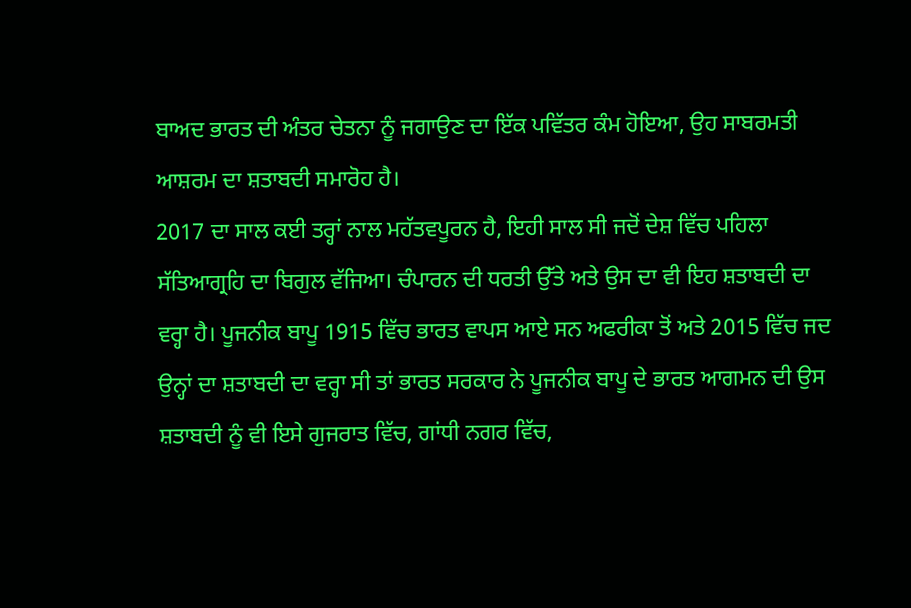ਬਾਅਦ ਭਾਰਤ ਦੀ ਅੰਤਰ ਚੇਤਨਾ ਨੂੰ ਜਗਾਉਣ ਦਾ ਇੱਕ ਪਵਿੱਤਰ ਕੰਮ ਹੋਇਆ, ਉਹ ਸਾਬਰਮਤੀ ਆਸ਼ਰਮ ਦਾ ਸ਼ਤਾਬਦੀ ਸਮਾਰੋਹ ਹੈ।
2017 ਦਾ ਸਾਲ ਕਈ ਤਰ੍ਹਾਂ ਨਾਲ ਮਹੱਤਵਪੂਰਨ ਹੈ, ਇਹੀ ਸਾਲ ਸੀ ਜਦੋਂ ਦੇਸ਼ ਵਿੱਚ ਪਹਿਲਾ ਸੱਤਿਆਗ੍ਰਹਿ ਦਾ ਬਿਗੁਲ ਵੱਜਿਆ। ਚੰਪਾਰਨ ਦੀ ਧਰਤੀ ਉੱਤੇ ਅਤੇ ਉਸ ਦਾ ਵੀ ਇਹ ਸ਼ਤਾਬਦੀ ਦਾ ਵਰ੍ਹਾ ਹੈ। ਪੂਜਨੀਕ ਬਾਪੂ 1915 ਵਿੱਚ ਭਾਰਤ ਵਾਪਸ ਆਏ ਸਨ ਅਫਰੀਕਾ ਤੋਂ ਅਤੇ 2015 ਵਿੱਚ ਜਦ ਉਨ੍ਹਾਂ ਦਾ ਸ਼ਤਾਬਦੀ ਦਾ ਵਰ੍ਹਾ ਸੀ ਤਾਂ ਭਾਰਤ ਸਰਕਾਰ ਨੇ ਪੂਜਨੀਕ ਬਾਪੂ ਦੇ ਭਾਰਤ ਆਗਮਨ ਦੀ ਉਸ ਸ਼ਤਾਬਦੀ ਨੂੰ ਵੀ ਇਸੇ ਗੁਜਰਾਤ ਵਿੱਚ, ਗਾਂਧੀ ਨਗਰ ਵਿੱਚ,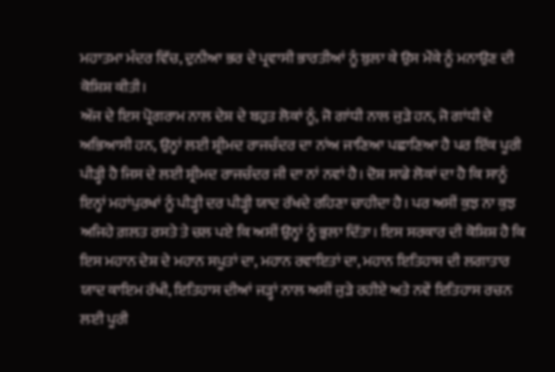ਮਹਾਤਮਾ ਮੰਦਰ ਵਿੱਚ, ਦੁਨੀਆ ਭਰ ਦੇ ਪ੍ਰਵਾਸੀ ਭਾਰਤੀਆਂ ਨੂੰ ਬੁਲਾ ਕੇ ਉਸ ਮੌਕੇ ਨੂੰ ਮਨਾਉਣ ਦੀ ਕੋਸ਼ਿਸ਼ ਕੀਤੀ।
ਅੱਜ ਦੇ ਇਸ ਪ੍ਰੋਗਰਾਮ ਨਾਲ ਦੇਸ਼ ਦੇ ਬਹੁਤ ਲੋਕਾਂ ਨੂੰ, ਜੋ ਗਾਂਧੀ ਨਾਲ ਜੁੜੇ ਹਨ, ਜੋ ਗਾਂਧੀ ਦੇ ਅਭਿਆਸੀ ਹਨ, ਉਨ੍ਹਾਂ ਲਈ ਸ਼੍ਰੀਮਦ ਰਾਜਚੰਦਰ ਦਾ ਨਾਂਅ ਜਾਣਿਆ ਪਛਾਣਿਆ ਹੈ ਪਰ ਇੱਕ ਪੂਰੀ ਪੀੜ੍ਹੀ ਹੈ ਜਿਸ ਦੇ ਲਈ ਸ਼੍ਰੀਮਦ ਰਾਜਚੰਦਰ ਜੀ ਦਾ ਨਾਂ ਨਵਾਂ ਹੈ। ਦੋਸ਼ ਸਾਡੇ ਲੋਕਾਂ ਦਾ ਹੈ ਕਿ ਸਾਨੂੰ ਇਨ੍ਹਾਂ ਮਹਾਂਪੁਰਖਾਂ ਨੂੰ ਪੀੜ੍ਹੀ ਦਰ ਪੀੜ੍ਹੀ ਯਾਦ ਰੱਖਦੇ ਰਹਿਣਾ ਚਾਹੀਦਾ ਹੈ। ਪਰ ਅਸੀਂ ਕੁਝ ਨਾ ਕੁਝ ਅਜਿਹੇ ਗ਼ਲਤ ਰਸਤੇ ਤੇ ਚਲ ਪਏ ਕਿ ਅਸੀਂ ਉਨ੍ਹਾਂ ਨੂੰ ਭੁਲਾ ਦਿੱਤਾ। ਇਸ ਸਰਕਾਰ ਦੀ ਕੋਸ਼ਿਸ਼ ਹੈ ਕਿ ਇਸ ਮਹਾਨ ਦੇਸ਼ ਦੇ ਮਹਾਨ ਸਪੂਤਾਂ ਦਾ, ਮਹਾਨ ਰਵਾਇਤਾਂ ਦਾ, ਮਹਾਨ ਇਤਿਹਾਸ ਦੀ ਲਗਾਤਾਰ ਯਾਦ ਕਾਇਮ ਰੱਖੀ, ਇਤਿਹਾਸ ਦੀਆਂ ਜੜ੍ਹਾਂ ਨਾਲ ਅਸੀਂ ਜੁੜੇ ਰਹੀਏ ਅਤੇ ਨਵੇਂ ਇਤਿਹਾਸ ਰਚਨ ਲਈ ਪੂਰੀ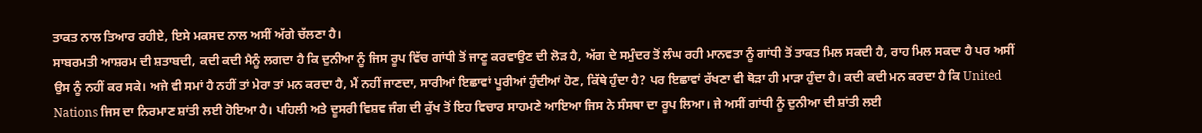ਤਾਕਤ ਨਾਲ ਤਿਆਰ ਰਹੀਏ, ਇਸੇ ਮਕਸਦ ਨਾਲ ਅਸੀਂ ਅੱਗੇ ਚੱਲਣਾ ਹੈ।
ਸਾਬਰਮਤੀ ਆਸ਼ਰਮ ਦੀ ਸ਼ਤਾਬਦੀ, ਕਦੀ ਕਦੀ ਮੈਨੂੰ ਲਗਦਾ ਹੈ ਕਿ ਦੁਨੀਆ ਨੂੰ ਜਿਸ ਰੂਪ ਵਿੱਚ ਗਾਂਧੀ ਤੋਂ ਜਾਣੂ ਕਰਵਾਉਣ ਦੀ ਲੋੜ ਹੈ, ਅੱਗ ਦੇ ਸਮੁੰਦਰ ਤੋਂ ਲੰਘ ਰਹੀ ਮਾਨਵਤਾ ਨੂੰ ਗਾਂਧੀ ਤੋਂ ਤਾਕਤ ਮਿਲ ਸਕਦੀ ਹੈ, ਰਾਹ ਮਿਲ ਸਕਦਾ ਹੈ ਪਰ ਅਸੀਂ ਉਸ ਨੂੰ ਨਹੀਂ ਕਰ ਸਕੇ। ਅਜੇ ਵੀ ਸਮਾਂ ਹੈ ਨਹੀਂ ਤਾਂ ਮੇਰਾ ਤਾਂ ਮਨ ਕਰਦਾ ਹੈ, ਮੈਂ ਨਹੀਂ ਜਾਣਦਾ, ਸਾਰੀਆਂ ਇਛਾਵਾਂ ਪੂਰੀਆਂ ਹੁੰਦੀਆਂ ਹੋਣ, ਕਿੱਥੇ ਹੁੰਦਾ ਹੈ? ਪਰ ਇਛਾਵਾਂ ਰੱਖਣਾ ਵੀ ਥੋੜਾ ਹੀ ਮਾੜਾ ਹੁੰਦਾ ਹੈ। ਕਦੀ ਕਦੀ ਮਨ ਕਰਦਾ ਹੈ ਕਿ United Nations ਜਿਸ ਦਾ ਨਿਰਮਾਣ ਸ਼ਾਂਤੀ ਲਈ ਹੋਇਆ ਹੈ। ਪਹਿਲੀ ਅਤੇ ਦੂਸਰੀ ਵਿਸ਼ਵ ਜੰਗ ਦੀ ਕੁੱਖ ਤੋਂ ਇਹ ਵਿਚਾਰ ਸਾਹਮਣੇ ਆਇਆ ਜਿਸ ਨੇ ਸੰਸਥਾ ਦਾ ਰੂਪ ਲਿਆ। ਜੇ ਅਸੀਂ ਗਾਂਧੀ ਨੂੰ ਦੁਨੀਆ ਦੀ ਸ਼ਾਂਤੀ ਲਈ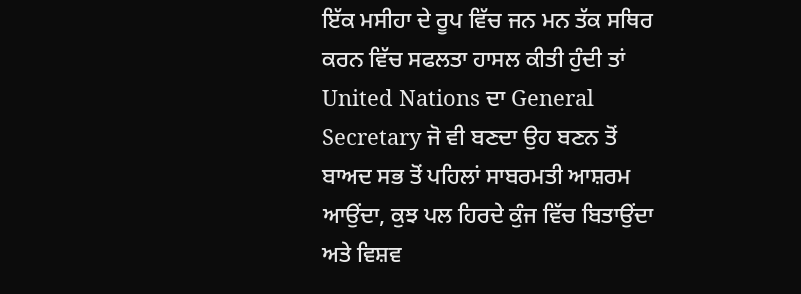ਇੱਕ ਮਸੀਹਾ ਦੇ ਰੂਪ ਵਿੱਚ ਜਨ ਮਨ ਤੱਕ ਸਥਿਰ ਕਰਨ ਵਿੱਚ ਸਫਲਤਾ ਹਾਸਲ ਕੀਤੀ ਹੁੰਦੀ ਤਾਂ United Nations ਦਾ General Secretary ਜੋ ਵੀ ਬਣਦਾ ਉਹ ਬਣਨ ਤੋਂ ਬਾਅਦ ਸਭ ਤੋਂ ਪਹਿਲਾਂ ਸਾਬਰਮਤੀ ਆਸ਼ਰਮ ਆਉਂਦਾ, ਕੁਝ ਪਲ ਹਿਰਦੇ ਕੁੰਜ ਵਿੱਚ ਬਿਤਾਉਂਦਾ ਅਤੇ ਵਿਸ਼ਵ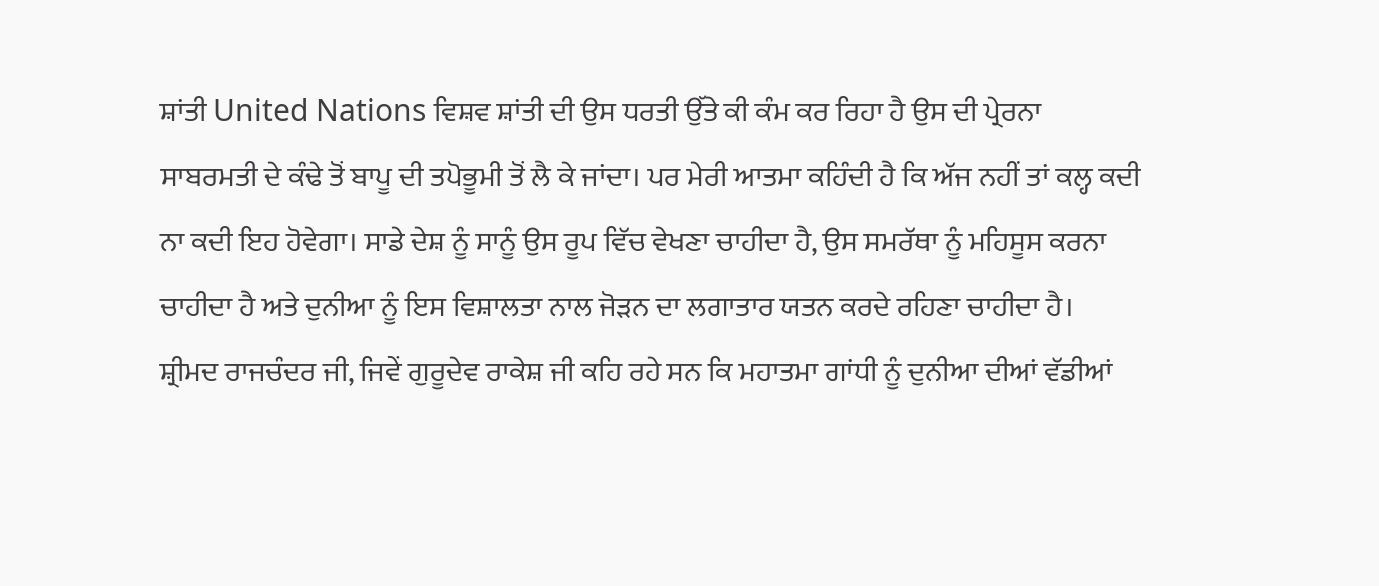ਸ਼ਾਂਤੀ United Nations ਵਿਸ਼ਵ ਸ਼ਾਂਤੀ ਦੀ ਉਸ ਧਰਤੀ ਉੱਤੇ ਕੀ ਕੰਮ ਕਰ ਰਿਹਾ ਹੈ ਉਸ ਦੀ ਪ੍ਰੇਰਨਾ ਸਾਬਰਮਤੀ ਦੇ ਕੰਢੇ ਤੋਂ ਬਾਪੂ ਦੀ ਤਪੋਭੂਮੀ ਤੋਂ ਲੈ ਕੇ ਜਾਂਦਾ। ਪਰ ਮੇਰੀ ਆਤਮਾ ਕਹਿੰਦੀ ਹੈ ਕਿ ਅੱਜ ਨਹੀਂ ਤਾਂ ਕਲ੍ਹ ਕਦੀ ਨਾ ਕਦੀ ਇਹ ਹੋਵੇਗਾ। ਸਾਡੇ ਦੇਸ਼ ਨੂੰ ਸਾਨੂੰ ਉਸ ਰੂਪ ਵਿੱਚ ਵੇਖਣਾ ਚਾਹੀਦਾ ਹੈ, ਉਸ ਸਮਰੱਥਾ ਨੂੰ ਮਹਿਸੂਸ ਕਰਨਾ ਚਾਹੀਦਾ ਹੈ ਅਤੇ ਦੁਨੀਆ ਨੂੰ ਇਸ ਵਿਸ਼ਾਲਤਾ ਨਾਲ ਜੋੜਨ ਦਾ ਲਗਾਤਾਰ ਯਤਨ ਕਰਦੇ ਰਹਿਣਾ ਚਾਹੀਦਾ ਹੈ।
ਸ਼੍ਰੀਮਦ ਰਾਜਚੰਦਰ ਜੀ, ਜਿਵੇਂ ਗੁਰੂਦੇਵ ਰਾਕੇਸ਼ ਜੀ ਕਹਿ ਰਹੇ ਸਨ ਕਿ ਮਹਾਤਮਾ ਗਾਂਧੀ ਨੂੰ ਦੁਨੀਆ ਦੀਆਂ ਵੱਡੀਆਂ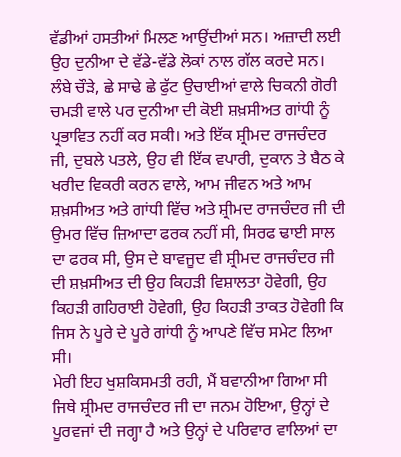ਵੱਡੀਆਂ ਹਸਤੀਆਂ ਮਿਲਣ ਆਉਂਦੀਆਂ ਸਨ। ਅਜ਼ਾਦੀ ਲਈ ਉਹ ਦੁਨੀਆ ਦੇ ਵੱਡੇ-ਵੱਡੇ ਲੋਕਾਂ ਨਾਲ ਗੱਲ ਕਰਦੇ ਸਨ। ਲੰਬੇ ਚੌੜੇ, ਛੇ ਸਾਢੇ ਛੇ ਫੁੱਟ ਉਚਾਈਆਂ ਵਾਲੇ ਚਿਕਨੀ ਗੋਰੀ ਚਮੜੀ ਵਾਲੇ ਪਰ ਦੁਨੀਆ ਦੀ ਕੋਈ ਸ਼ਖ਼ਸੀਅਤ ਗਾਂਧੀ ਨੂੰ ਪ੍ਰਭਾਵਿਤ ਨਹੀਂ ਕਰ ਸਕੀ। ਅਤੇ ਇੱਕ ਸ਼੍ਰੀਮਦ ਰਾਜਚੰਦਰ ਜੀ, ਦੁਬਲੇ ਪਤਲੇ, ਉਹ ਵੀ ਇੱਕ ਵਪਾਰੀ, ਦੁਕਾਨ ਤੇ ਬੈਠ ਕੇ ਖਰੀਦ ਵਿਕਰੀ ਕਰਨ ਵਾਲੇ, ਆਮ ਜੀਵਨ ਅਤੇ ਆਮ ਸ਼ਖ਼ਸੀਅਤ ਅਤੇ ਗਾਂਧੀ ਵਿੱਚ ਅਤੇ ਸ਼੍ਰੀਮਦ ਰਾਜਚੰਦਰ ਜੀ ਦੀ ਉਮਰ ਵਿੱਚ ਜ਼ਿਆਦਾ ਫਰਕ ਨਹੀਂ ਸੀ, ਸਿਰਫ ਢਾਈ ਸਾਲ ਦਾ ਫਰਕ ਸੀ, ਉਸ ਦੇ ਬਾਵਜੂਦ ਵੀ ਸ਼੍ਰੀਮਦ ਰਾਜਚੰਦਰ ਜੀ ਦੀ ਸ਼ਖ਼ਸੀਅਤ ਦੀ ਉਹ ਕਿਹੜੀ ਵਿਸ਼ਾਲਤਾ ਹੋਵੇਗੀ, ਉਹ ਕਿਹੜੀ ਗਹਿਰਾਈ ਹੋਵੇਗੀ, ਉਹ ਕਿਹੜੀ ਤਾਕਤ ਹੋਵੇਗੀ ਕਿ ਜਿਸ ਨੇ ਪੂਰੇ ਦੇ ਪੂਰੇ ਗਾਂਧੀ ਨੂੰ ਆਪਣੇ ਵਿੱਚ ਸਮੇਟ ਲਿਆ ਸੀ।
ਮੇਰੀ ਇਹ ਖੁਸ਼ਕਿਸਮਤੀ ਰਹੀ, ਮੈਂ ਬਵਾਨੀਆ ਗਿਆ ਸੀ ਜਿਥੇ ਸ਼੍ਰੀਮਦ ਰਾਜਚੰਦਰ ਜੀ ਦਾ ਜਨਮ ਹੋਇਆ, ਉਨ੍ਹਾਂ ਦੇ ਪੂਰਵਜਾਂ ਦੀ ਜਗ੍ਹਾ ਹੈ ਅਤੇ ਉਨ੍ਹਾਂ ਦੇ ਪਰਿਵਾਰ ਵਾਲਿਆਂ ਦਾ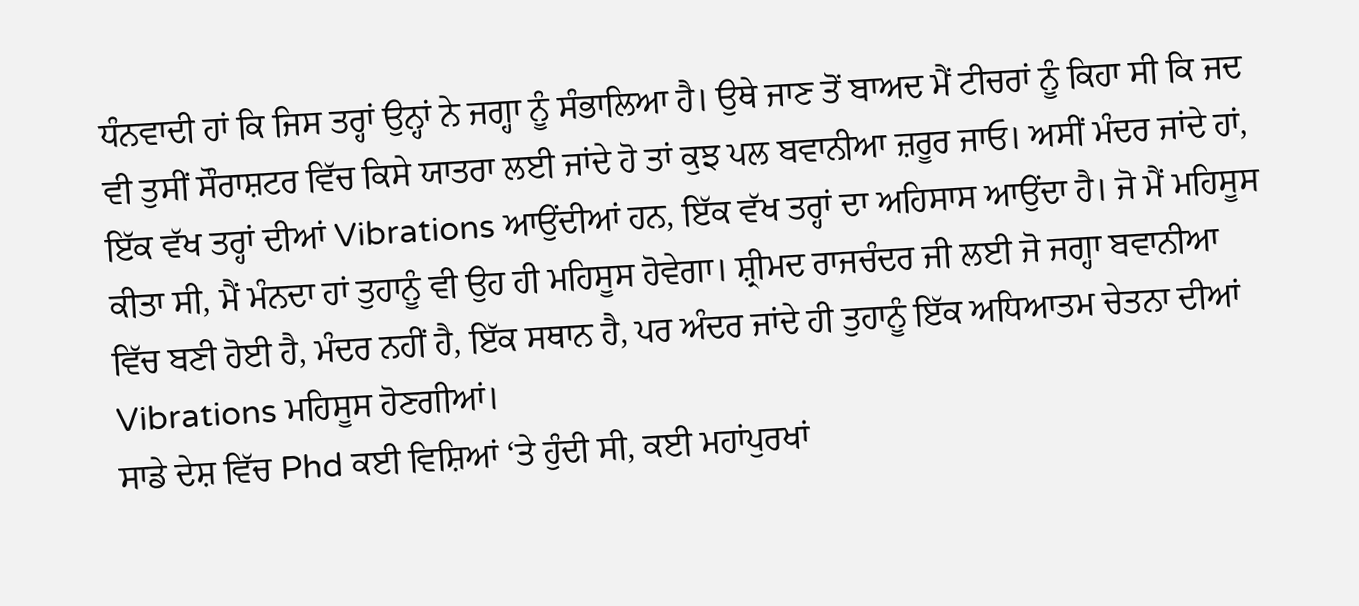ਧੰਨਵਾਦੀ ਹਾਂ ਕਿ ਜਿਸ ਤਰ੍ਹਾਂ ਉਨ੍ਹਾਂ ਨੇ ਜਗ੍ਹਾ ਨੂੰ ਸੰਭਾਲਿਆ ਹੈ। ਉਥੇ ਜਾਣ ਤੋਂ ਬਾਅਦ ਮੈਂ ਟੀਚਰਾਂ ਨੂੰ ਕਿਹਾ ਸੀ ਕਿ ਜਦ ਵੀ ਤੁਸੀਂ ਸੌਰਾਸ਼ਟਰ ਵਿੱਚ ਕਿਸੇ ਯਾਤਰਾ ਲਈ ਜਾਂਦੇ ਹੋ ਤਾਂ ਕੁਝ ਪਲ ਬਵਾਨੀਆ ਜ਼ਰੂਰ ਜਾਓ। ਅਸੀਂ ਮੰਦਰ ਜਾਂਦੇ ਹਾਂ, ਇੱਕ ਵੱਖ ਤਰ੍ਹਾਂ ਦੀਆਂ Vibrations ਆਉਂਦੀਆਂ ਹਨ, ਇੱਕ ਵੱਖ ਤਰ੍ਹਾਂ ਦਾ ਅਹਿਸਾਸ ਆਉਂਦਾ ਹੈ। ਜੋ ਮੈਂ ਮਹਿਸੂਸ ਕੀਤਾ ਸੀ, ਮੈਂ ਮੰਨਦਾ ਹਾਂ ਤੁਹਾਨੂੰ ਵੀ ਉਹ ਹੀ ਮਹਿਸੂਸ ਹੋਵੇਗਾ। ਸ਼੍ਰੀਮਦ ਰਾਜਚੰਦਰ ਜੀ ਲਈ ਜੋ ਜਗ੍ਹਾ ਬਵਾਨੀਆ ਵਿੱਚ ਬਣੀ ਹੋਈ ਹੈ, ਮੰਦਰ ਨਹੀਂ ਹੈ, ਇੱਕ ਸਥਾਨ ਹੈ, ਪਰ ਅੰਦਰ ਜਾਂਦੇ ਹੀ ਤੁਹਾਨੂੰ ਇੱਕ ਅਧਿਆਤਮ ਚੇਤਨਾ ਦੀਆਂ Vibrations ਮਹਿਸੂਸ ਹੋਣਗੀਆਂ।
ਸਾਡੇ ਦੇਸ਼ ਵਿੱਚ Phd ਕਈ ਵਿਸ਼ਿਆਂ ‘ਤੇ ਹੁੰਦੀ ਸੀ, ਕਈ ਮਹਾਂਪੁਰਖਾਂ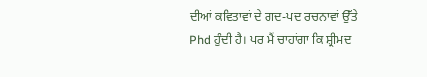ਦੀਆਂ ਕਵਿਤਾਵਾਂ ਦੇ ਗਦ-ਪਦ ਰਚਨਾਵਾਂ ਉੱਤੇ Phd ਹੁੰਦੀ ਹੈ। ਪਰ ਮੈਂ ਚਾਹਾਂਗਾ ਕਿ ਸ਼੍ਰੀਮਦ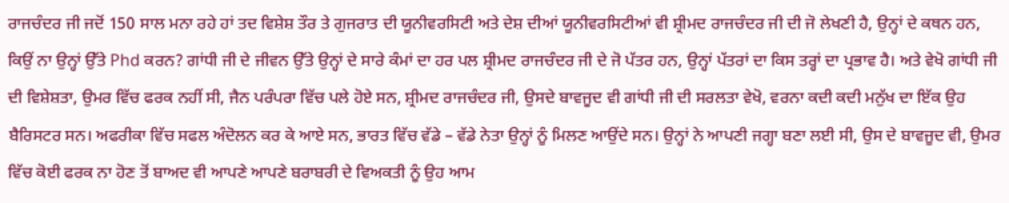ਰਾਜਚੰਦਰ ਜੀ ਜਦੋਂ 150 ਸਾਲ ਮਨਾ ਰਹੇ ਹਾਂ ਤਦ ਵਿਸ਼ੇਸ਼ ਤੌਰ ਤੇ ਗੁਜਰਾਤ ਦੀ ਯੂਨੀਵਰਸਿਟੀ ਅਤੇ ਦੇਸ਼ ਦੀਆਂ ਯੂਨੀਵਰਸਿਟੀਆਂ ਵੀ ਸ਼੍ਰੀਮਦ ਰਾਜਚੰਦਰ ਜੀ ਦੀ ਜੋ ਲੇਖਣੀ ਹੈ, ਉਨ੍ਹਾਂ ਦੇ ਕਥਨ ਹਨ, ਕਿਉਂ ਨਾ ਉਨ੍ਹਾਂ ਉੱਤੇ Phd ਕਰਨ? ਗਾਂਧੀ ਜੀ ਦੇ ਜੀਵਨ ਉੱਤੇ ਉਨ੍ਹਾਂ ਦੇ ਸਾਰੇ ਕੰਮਾਂ ਦਾ ਹਰ ਪਲ ਸ਼੍ਰੀਮਦ ਰਾਜਚੰਦਰ ਜੀ ਦੇ ਜੋ ਪੱਤਰ ਹਨ, ਉਨ੍ਹਾਂ ਪੱਤਰਾਂ ਦਾ ਕਿਸ ਤਰ੍ਹਾਂ ਦਾ ਪ੍ਰਭਾਵ ਹੈ। ਅਤੇ ਵੇਖੋ ਗਾਂਧੀ ਜੀ ਦੀ ਵਿਸ਼ੇਸ਼ਤਾ, ਉਮਰ ਵਿੱਚ ਫਰਕ ਨਹੀਂ ਸੀ, ਜੈਨ ਪਰੰਪਰਾ ਵਿੱਚ ਪਲੇ ਹੋਏ ਸਨ, ਸ਼੍ਰੀਮਦ ਰਾਜਚੰਦਰ ਜੀ, ਉਸਦੇ ਬਾਵਜੂਦ ਵੀ ਗਾਂਧੀ ਜੀ ਦੀ ਸਰਲਤਾ ਵੇਖੋ, ਵਰਨਾ ਕਦੀ ਕਦੀ ਮਨੁੱਖ ਦਾ ਇੱਕ ਉਹ ਬੈਰਿਸਟਰ ਸਨ। ਅਫਰੀਕਾ ਵਿੱਚ ਸਫਲ ਅੰਦੋਲਨ ਕਰ ਕੇ ਆਏ ਸਨ, ਭਾਰਤ ਵਿੱਚ ਵੱਡੇ – ਵੱਡੇ ਨੇਤਾ ਉਨ੍ਹਾਂ ਨੂੰ ਮਿਲਣ ਆਉਂਦੇ ਸਨ। ਉਨ੍ਹਾਂ ਨੇ ਆਪਣੀ ਜਗ੍ਹਾ ਬਣਾ ਲਈ ਸੀ, ਉਸ ਦੇ ਬਾਵਜੂਦ ਵੀ, ਉਮਰ ਵਿੱਚ ਕੋਈ ਫਰਕ ਨਾ ਹੋਣ ਤੋਂ ਬਾਅਦ ਵੀ ਆਪਣੇ ਆਪਣੇ ਬਰਾਬਰੀ ਦੇ ਵਿਅਕਤੀ ਨੂੰ ਉਹ ਆਮ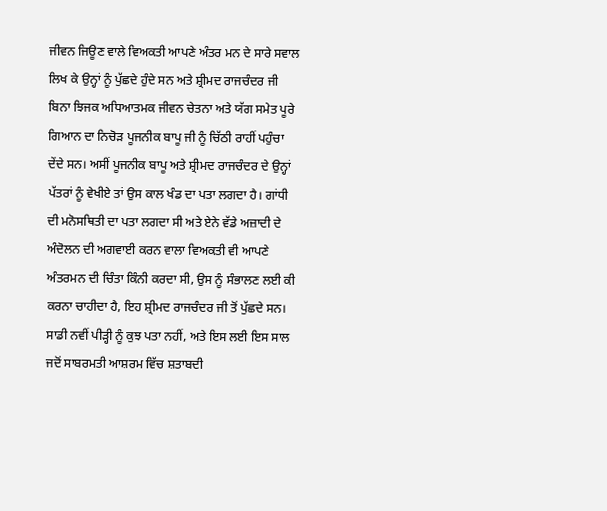ਜੀਵਨ ਜਿਊਣ ਵਾਲੇ ਵਿਅਕਤੀ ਆਪਣੇ ਅੰਤਰ ਮਨ ਦੇ ਸਾਰੇ ਸਵਾਲ ਲਿਖ ਕੇ ਉਨ੍ਹਾਂ ਨੂੰ ਪੁੱਛਦੇ ਹੁੰਦੇ ਸਨ ਅਤੇ ਸ਼੍ਰੀਮਦ ਰਾਜਚੰਦਰ ਜੀ ਬਿਨਾ ਝਿਜਕ ਅਧਿਆਤਮਕ ਜੀਵਨ ਚੇਤਨਾ ਅਤੇ ਯੱਗ ਸਮੇਤ ਪੂਰੇ ਗਿਆਨ ਦਾ ਨਿਚੋੜ ਪੂਜਨੀਕ ਬਾਪੂ ਜੀ ਨੂੰ ਚਿੱਠੀ ਰਾਹੀਂ ਪਹੁੰਚਾ ਦੇਂਦੇ ਸਨ। ਅਸੀਂ ਪੂਜਨੀਕ ਬਾਪੂ ਅਤੇ ਸ਼੍ਰੀਮਦ ਰਾਜਚੰਦਰ ਦੇ ਉਨ੍ਹਾਂ ਪੱਤਰਾਂ ਨੂੰ ਵੇਖੀਏ ਤਾਂ ਉਸ ਕਾਲ ਖੰਡ ਦਾ ਪਤਾ ਲਗਦਾ ਹੈ। ਗਾਂਧੀ ਦੀ ਮਨੋਸਥਿਤੀ ਦਾ ਪਤਾ ਲਗਦਾ ਸੀ ਅਤੇ ਏਨੇ ਵੱਡੇ ਅਜ਼ਾਦੀ ਦੇ ਅੰਦੋਲਨ ਦੀ ਅਗਵਾਈ ਕਰਨ ਵਾਲਾ ਵਿਅਕਤੀ ਵੀ ਆਪਣੇ ਅੰਤਰਮਨ ਦੀ ਚਿੰਤਾ ਕਿੰਨੀ ਕਰਦਾ ਸੀ, ਉਸ ਨੂੰ ਸੰਭਾਲਣ ਲਈ ਕੀ ਕਰਨਾ ਚਾਹੀਦਾ ਹੈ, ਇਹ ਸ਼੍ਰੀਮਦ ਰਾਜਚੰਦਰ ਜੀ ਤੋਂ ਪੁੱਛਦੇ ਸਨ।
ਸਾਡੀ ਨਵੀਂ ਪੀੜ੍ਹੀ ਨੂੰ ਕੁਝ ਪਤਾ ਨਹੀਂ, ਅਤੇ ਇਸ ਲਈ ਇਸ ਸਾਲ ਜਦੋਂ ਸਾਬਰਮਤੀ ਆਸ਼ਰਮ ਵਿੱਚ ਸ਼ਤਾਬਦੀ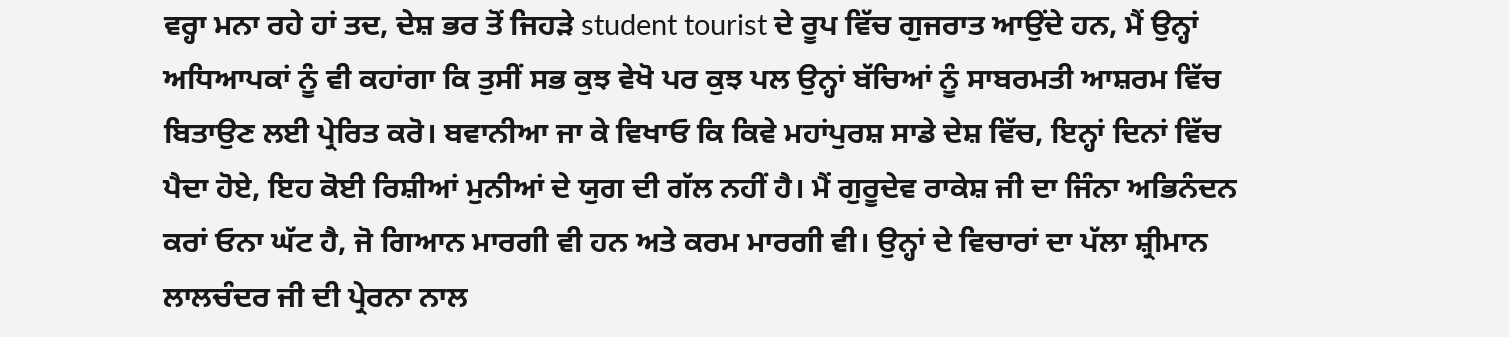ਵਰ੍ਹਾ ਮਨਾ ਰਹੇ ਹਾਂ ਤਦ, ਦੇਸ਼ ਭਰ ਤੋਂ ਜਿਹੜੇ student tourist ਦੇ ਰੂਪ ਵਿੱਚ ਗੁਜਰਾਤ ਆਉਂਦੇ ਹਨ, ਮੈਂ ਉਨ੍ਹਾਂ ਅਧਿਆਪਕਾਂ ਨੂੰ ਵੀ ਕਹਾਂਗਾ ਕਿ ਤੁਸੀਂ ਸਭ ਕੁਝ ਵੇਖੋ ਪਰ ਕੁਝ ਪਲ ਉਨ੍ਹਾਂ ਬੱਚਿਆਂ ਨੂੰ ਸਾਬਰਮਤੀ ਆਸ਼ਰਮ ਵਿੱਚ ਬਿਤਾਉਣ ਲਈ ਪ੍ਰੇਰਿਤ ਕਰੋ। ਬਵਾਨੀਆ ਜਾ ਕੇ ਵਿਖਾਓ ਕਿ ਕਿਵੇ ਮਹਾਂਪੁਰਸ਼ ਸਾਡੇ ਦੇਸ਼ ਵਿੱਚ, ਇਨ੍ਹਾਂ ਦਿਨਾਂ ਵਿੱਚ ਪੈਦਾ ਹੋਏ, ਇਹ ਕੋਈ ਰਿਸ਼ੀਆਂ ਮੁਨੀਆਂ ਦੇ ਯੁਗ ਦੀ ਗੱਲ ਨਹੀਂ ਹੈ। ਮੈਂ ਗੁਰੂਦੇਵ ਰਾਕੇਸ਼ ਜੀ ਦਾ ਜਿੰਨਾ ਅਭਿਨੰਦਨ ਕਰਾਂ ਓਨਾ ਘੱਟ ਹੈ, ਜੋ ਗਿਆਨ ਮਾਰਗੀ ਵੀ ਹਨ ਅਤੇ ਕਰਮ ਮਾਰਗੀ ਵੀ। ਉਨ੍ਹਾਂ ਦੇ ਵਿਚਾਰਾਂ ਦਾ ਪੱਲਾ ਸ਼੍ਰੀਮਾਨ ਲਾਲਚੰਦਰ ਜੀ ਦੀ ਪ੍ਰੇਰਨਾ ਨਾਲ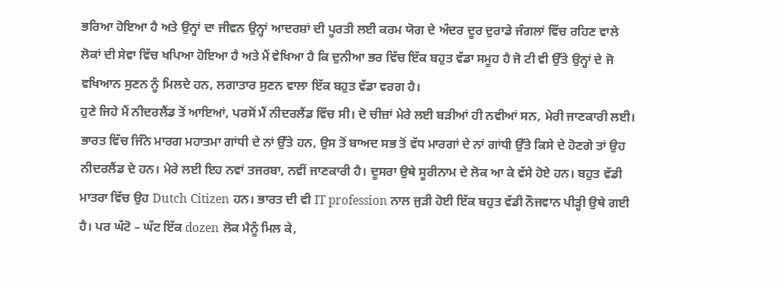ਭਰਿਆ ਹੋਇਆ ਹੈ ਅਤੇ ਉਨ੍ਹਾਂ ਦਾ ਜੀਵਨ ਉਨ੍ਹਾਂ ਆਦਰਸ਼ਾਂ ਦੀ ਪੂਰਤੀ ਲਈ ਕਰਮ ਯੋਗ ਦੇ ਅੰਦਰ ਦੂਰ ਦੁਰਾਡੇ ਜੰਗਲਾਂ ਵਿੱਚ ਰਹਿਣ ਵਾਲੇ ਲੋਕਾਂ ਦੀ ਸੇਵਾ ਵਿੱਚ ਖਪਿਆ ਹੋਇਆ ਹੈ ਅਤੇ ਮੈਂ ਵੇਖਿਆ ਹੈ ਕਿ ਦੁਨੀਆ ਭਰ ਵਿੱਚ ਇੱਕ ਬਹੁਤ ਵੱਡਾ ਸਮੂਹ ਹੈ ਜੋ ਟੀ ਵੀ ਉੱਤੇ ਉਨ੍ਹਾਂ ਦੇ ਜੋ ਵਖਿਆਨ ਸੁਣਨ ਨੂੰ ਮਿਲਦੇ ਹਨ, ਲਗਾਤਾਰ ਸੁਣਨ ਵਾਲਾ ਇੱਕ ਬਹੁਤ ਵੱਡਾ ਵਰਗ ਹੈ।
ਹੁਣੇ ਜਿਹੇ ਮੈਂ ਨੀਦਰਲੈਂਡ ਤੋਂ ਆਇਆਂ, ਪਰਸੋਂ ਮੈਂ ਨੀਦਰਲੈਂਡ ਵਿੱਚ ਸੀ। ਦੋ ਚੀਜ਼ਾਂ ਮੇਰੇ ਲਈ ਬੜੀਆਂ ਹੀ ਨਵੀਆਂ ਸਨ, ਮੇਰੀ ਜਾਣਕਾਰੀ ਲਈ। ਭਾਰਤ ਵਿੱਚ ਜਿੰਨੇ ਮਾਰਗ ਮਹਾਤਮਾ ਗਾਂਧੀ ਦੇ ਨਾਂ ਉੱਤੇ ਹਨ, ਉਸ ਤੋਂ ਬਾਅਦ ਸਭ ਤੋਂ ਵੱਧ ਮਾਰਗਾਂ ਦੇ ਨਾਂ ਗਾਂਧੀ ਉੱਤੇ ਕਿਸੇ ਦੇ ਹੋਣਗੇ ਤਾਂ ਉਹ ਨੀਦਰਲੈਂਡ ਦੇ ਹਨ। ਮੇਰੇ ਲਈ ਇਹ ਨਵਾਂ ਤਜਰਬਾ, ਨਵੀਂ ਜਾਣਕਾਰੀ ਹੈ। ਦੂਸਰਾ ਉਥੇ ਸੂਰੀਨਾਮ ਦੇ ਲੋਕ ਆ ਕੇ ਵੱਸੇ ਹੋਏ ਹਨ। ਬਹੁਤ ਵੱਡੀ ਮਾਤਰਾ ਵਿੱਚ ਉਹ Dutch Citizen ਹਨ। ਭਾਰਤ ਦੀ ਵੀ IT profession ਨਾਲ ਜੁੜੀ ਹੋਈ ਇੱਕ ਬਹੁਤ ਵੱਡੀ ਨੌਜਵਾਨ ਪੀੜ੍ਹੀ ਉਥੇ ਗਈ ਹੈ। ਪਰ ਘੱਟੋ – ਘੱਟ ਇੱਕ dozen ਲੋਕ ਮੈਨੂੰ ਮਿਲ ਕੇ,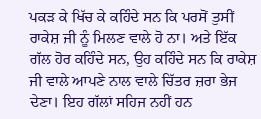ਪਕੜ ਕੇ ਖਿੱਚ ਕੇ ਕਹਿੰਦੇ ਸਨ ਕਿ ਪਰਸੋਂ ਤੁਸੀਂ ਰਾਕੇਸ਼ ਜੀ ਨੂੰ ਮਿਲਣ ਵਾਲੇ ਹੋ ਨਾ। ਅਤੇ ਇੱਕ ਗੱਲ ਹੋਰ ਕਹਿੰਦੇ ਸਨ, ਉਹ ਕਹਿੰਦੇ ਸਨ ਕਿ ਰਾਕੇਸ਼ ਜੀ ਵਾਲੇ ਆਪਣੇ ਨਾਲ ਵਾਲੇ ਚਿੱਤਰ ਜ਼ਰਾ ਭੇਜ ਦੇਣਾ। ਇਹ ਗੱਲਾਂ ਸਹਿਜ ਨਹੀਂ ਹਨ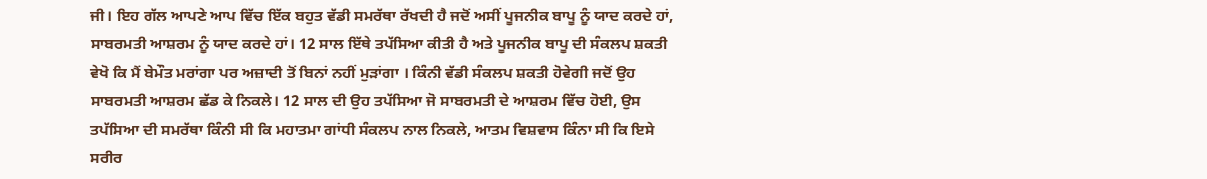ਜੀ। ਇਹ ਗੱਲ ਆਪਣੇ ਆਪ ਵਿੱਚ ਇੱਕ ਬਹੁਤ ਵੱਡੀ ਸਮਰੱਥਾ ਰੱਖਦੀ ਹੈ ਜਦੋਂ ਅਸੀਂ ਪੂਜਨੀਕ ਬਾਪੂ ਨੂੰ ਯਾਦ ਕਰਦੇ ਹਾਂ, ਸਾਬਰਮਤੀ ਆਸ਼ਰਮ ਨੂੰ ਯਾਦ ਕਰਦੇ ਹਾਂ। 12 ਸਾਲ ਇੱਥੇ ਤਪੱਸਿਆ ਕੀਤੀ ਹੈ ਅਤੇ ਪੂਜਨੀਕ ਬਾਪੂ ਦੀ ਸੰਕਲਪ ਸ਼ਕਤੀ ਵੇਖੋ ਕਿ ਮੈਂ ਬੇਮੌਤ ਮਰਾਂਗਾ ਪਰ ਅਜ਼ਾਦੀ ਤੋਂ ਬਿਨਾਂ ਨਹੀਂ ਮੁੜਾਂਗਾ । ਕਿੰਨੀ ਵੱਡੀ ਸੰਕਲਪ ਸ਼ਕਤੀ ਹੋਵੇਗੀ ਜਦੋਂ ਉਹ ਸਾਬਰਮਤੀ ਆਸ਼ਰਮ ਛੱਡ ਕੇ ਨਿਕਲੇ। 12 ਸਾਲ ਦੀ ਉਹ ਤਪੱਸਿਆ ਜੋ ਸਾਬਰਮਤੀ ਦੇ ਆਸ਼ਰਮ ਵਿੱਚ ਹੋਈ, ਉਸ ਤਪੱਸਿਆ ਦੀ ਸਮਰੱਥਾ ਕਿੰਨੀ ਸੀ ਕਿ ਮਹਾਤਮਾ ਗਾਂਧੀ ਸੰਕਲਪ ਨਾਲ ਨਿਕਲੇ, ਆਤਮ ਵਿਸ਼ਵਾਸ ਕਿੰਨਾ ਸੀ ਕਿ ਇਸੇ ਸਰੀਰ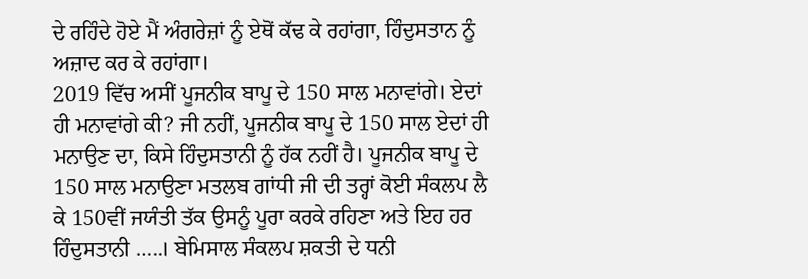ਦੇ ਰਹਿੰਦੇ ਹੋਏ ਮੈਂ ਅੰਗਰੇਜ਼ਾਂ ਨੂੰ ਏਥੋਂ ਕੱਢ ਕੇ ਰਹਾਂਗਾ, ਹਿੰਦੁਸਤਾਨ ਨੂੰ ਅਜ਼ਾਦ ਕਰ ਕੇ ਰਹਾਂਗਾ।
2019 ਵਿੱਚ ਅਸੀਂ ਪੂਜਨੀਕ ਬਾਪੂ ਦੇ 150 ਸਾਲ ਮਨਾਵਾਂਗੇ। ਏਦਾਂ ਹੀ ਮਨਾਵਾਂਗੇ ਕੀ? ਜੀ ਨਹੀਂ, ਪੂਜਨੀਕ ਬਾਪੂ ਦੇ 150 ਸਾਲ ਏਦਾਂ ਹੀ ਮਨਾਉਣ ਦਾ, ਕਿਸੇ ਹਿੰਦੁਸਤਾਨੀ ਨੂੰ ਹੱਕ ਨਹੀਂ ਹੈ। ਪੂਜਨੀਕ ਬਾਪੂ ਦੇ 150 ਸਾਲ ਮਨਾਉਣਾ ਮਤਲਬ ਗਾਂਧੀ ਜੀ ਦੀ ਤਰ੍ਹਾਂ ਕੋਈ ਸੰਕਲਪ ਲੈ ਕੇ 150ਵੀਂ ਜਯੰਤੀ ਤੱਕ ਉਸਨੂੰ ਪੂਰਾ ਕਰਕੇ ਰਹਿਣਾ ਅਤੇ ਇਹ ਹਰ ਹਿੰਦੁਸਤਾਨੀ …..। ਬੇਮਿਸਾਲ ਸੰਕਲਪ ਸ਼ਕਤੀ ਦੇ ਧਨੀ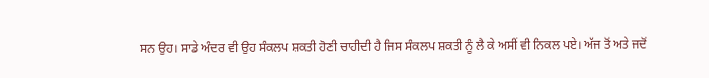ਸਨ ਉਹ। ਸਾਡੇ ਅੰਦਰ ਵੀ ਉਹ ਸੰਕਲਪ ਸ਼ਕਤੀ ਹੋਣੀ ਚਾਹੀਦੀ ਹੈ ਜਿਸ ਸੰਕਲਪ ਸ਼ਕਤੀ ਨੂੰ ਲੈ ਕੇ ਅਸੀਂ ਵੀ ਨਿਕਲ ਪਏ। ਅੱਜ ਤੋਂ ਅਤੇ ਜਦੋਂ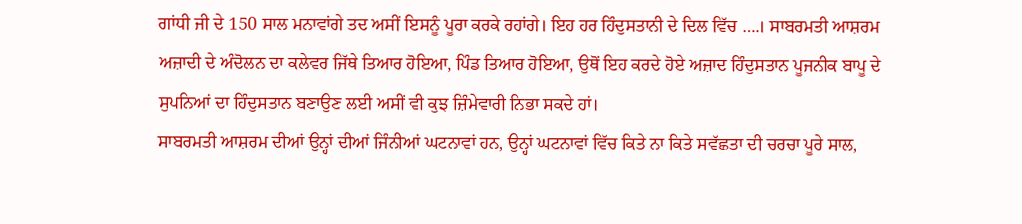ਗਾਂਧੀ ਜੀ ਦੇ 150 ਸਾਲ ਮਨਾਵਾਂਗੇ ਤਦ ਅਸੀਂ ਇਸਨੂੰ ਪੂਰਾ ਕਰਕੇ ਰਹਾਂਗੇ। ਇਹ ਹਰ ਹਿੰਦੁਸਤਾਨੀ ਦੇ ਦਿਲ ਵਿੱਚ ….। ਸਾਬਰਮਤੀ ਆਸ਼ਰਮ ਅਜ਼ਾਦੀ ਦੇ ਅੰਦੋਲਨ ਦਾ ਕਲੇਵਰ ਜਿੱਥੇ ਤਿਆਰ ਹੋਇਆ, ਪਿੰਡ ਤਿਆਰ ਹੋਇਆ, ਉਥੋਂ ਇਹ ਕਰਦੇ ਹੋਏ ਅਜ਼ਾਦ ਹਿੰਦੁਸਤਾਨ ਪੂਜਨੀਕ ਬਾਪੂ ਦੇ ਸੁਪਨਿਆਂ ਦਾ ਹਿੰਦੁਸਤਾਨ ਬਣਾਉਣ ਲਈ ਅਸੀਂ ਵੀ ਕੁਝ ਜ਼ਿੰਮੇਵਾਰੀ ਨਿਭਾ ਸਕਦੇ ਹਾਂ।
ਸਾਬਰਮਤੀ ਆਸ਼ਰਮ ਦੀਆਂ ਉਨ੍ਹਾਂ ਦੀਆਂ ਜਿੰਨੀਆਂ ਘਟਨਾਵਾਂ ਹਨ, ਉਨ੍ਹਾਂ ਘਟਨਾਵਾਂ ਵਿੱਚ ਕਿਤੇ ਨਾ ਕਿਤੇ ਸਵੱਛਤਾ ਦੀ ਚਰਚਾ ਪੂਰੇ ਸਾਲ,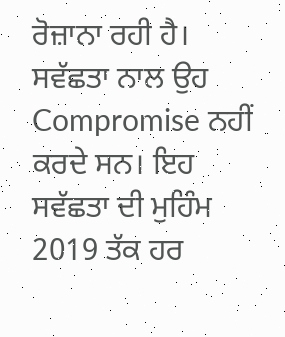ਰੋਜ਼ਾਨਾ ਰਹੀ ਹੈ। ਸਵੱਛਤਾ ਨਾਲ ਉਹ Compromise ਨਹੀਂ ਕਰਦੇ ਸਨ। ਇਹ ਸਵੱਛਤਾ ਦੀ ਮੁਹਿੰਮ 2019 ਤੱਕ ਹਰ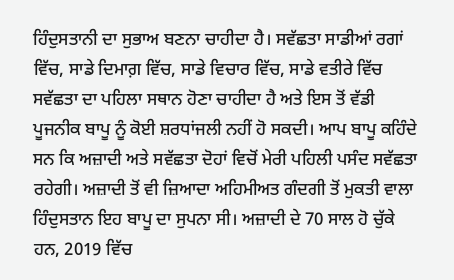ਹਿੰਦੁਸਤਾਨੀ ਦਾ ਸੁਭਾਅ ਬਣਨਾ ਚਾਹੀਦਾ ਹੈ। ਸਵੱਛਤਾ ਸਾਡੀਆਂ ਰਗਾਂ ਵਿੱਚ, ਸਾਡੇ ਦਿਮਾਗ਼ ਵਿੱਚ, ਸਾਡੇ ਵਿਚਾਰ ਵਿੱਚ, ਸਾਡੇ ਵਤੀਰੇ ਵਿੱਚ ਸਵੱਛਤਾ ਦਾ ਪਹਿਲਾ ਸਥਾਨ ਹੋਣਾ ਚਾਹੀਦਾ ਹੈ ਅਤੇ ਇਸ ਤੋਂ ਵੱਡੀ ਪੂਜਨੀਕ ਬਾਪੂ ਨੂੰ ਕੋਈ ਸ਼ਰਧਾਂਜਲੀ ਨਹੀਂ ਹੋ ਸਕਦੀ। ਆਪ ਬਾਪੂ ਕਹਿੰਦੇ ਸਨ ਕਿ ਅਜ਼ਾਦੀ ਅਤੇ ਸਵੱਛਤਾ ਦੋਹਾਂ ਵਿਚੋਂ ਮੇਰੀ ਪਹਿਲੀ ਪਸੰਦ ਸਵੱਛਤਾ ਰਹੇਗੀ। ਅਜ਼ਾਦੀ ਤੋਂ ਵੀ ਜ਼ਿਆਦਾ ਅਹਿਮੀਅਤ ਗੰਦਗੀ ਤੋਂ ਮੁਕਤੀ ਵਾਲਾ ਹਿੰਦੁਸਤਾਨ ਇਹ ਬਾਪੂ ਦਾ ਸੁਪਨਾ ਸੀ। ਅਜ਼ਾਦੀ ਦੇ 70 ਸਾਲ ਹੋ ਚੁੱਕੇ ਹਨ, 2019 ਵਿੱਚ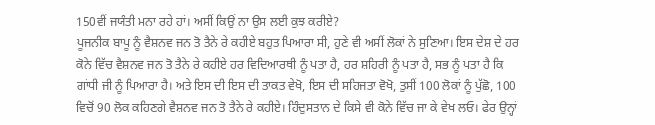150ਵੀਂ ਜਯੰਤੀ ਮਨਾ ਰਹੇ ਹਾਂ। ਅਸੀਂ ਕਿਉਂ ਨਾ ਉਸ ਲਈ ਕੁਝ ਕਰੀਏ?
ਪੂਜਨੀਕ ਬਾਪੂ ਨੂੰ ਵੈਸ਼ਨਵ ਜਨ ਤੋ ਤੈਨੇ ਰੇ ਕਹੀਏ ਬਹੁਤ ਪਿਆਰਾ ਸੀ, ਹੁਣੇ ਵੀ ਅਸੀਂ ਲੋਕਾਂ ਨੇ ਸੁਣਿਆ। ਇਸ ਦੇਸ਼ ਦੇ ਹਰ ਕੋਨੇ ਵਿੱਚ ਵੈਸ਼ਨਵ ਜਨ ਤੋ ਤੈਨੇ ਰੇ ਕਹੀਏ ਹਰ ਵਿਦਿਆਰਥੀ ਨੂੰ ਪਤਾ ਹੈ, ਹਰ ਸ਼ਹਿਰੀ ਨੂੰ ਪਤਾ ਹੈ, ਸਭ ਨੂੰ ਪਤਾ ਹੈ ਕਿ ਗਾਂਧੀ ਜੀ ਨੂੰ ਪਿਆਰਾ ਹੈ। ਅਤੇ ਇਸ ਦੀ ਇਸ ਦੀ ਤਾਕਤ ਵੇਖੋ, ਇਸ ਦੀ ਸਹਿਜਤਾ ਵੋਖੋ, ਤੁਸੀਂ 100 ਲੋਕਾਂ ਨੂੰ ਪੁੱਛੋ, 100 ਵਿਚੋਂ 90 ਲੋਕ ਕਹਿਣਗੇ ਵੈਸ਼ਨਵ ਜਨ ਤੋ ਤੈਨੇ ਰੇ ਕਹੀਏ। ਹਿੰਦੁਸਤਾਨ ਦੇ ਕਿਸੇ ਵੀ ਕੋਨੇ ਵਿੱਚ ਜਾ ਕੇ ਵੇਖ ਲਓ। ਫੇਰ ਉਨ੍ਹਾਂ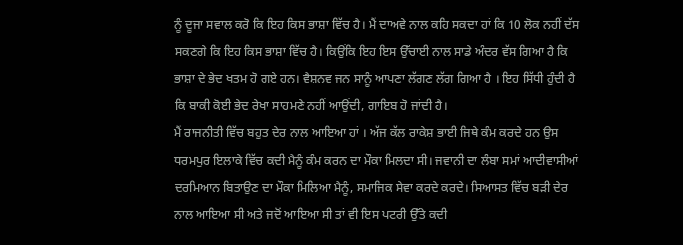ਨੂੰ ਦੂਜਾ ਸਵਾਲ ਕਰੋ ਕਿ ਇਹ ਕਿਸ ਭਾਸ਼ਾ ਵਿੱਚ ਹੈ। ਮੈਂ ਦਾਅਵੇ ਨਾਲ ਕਹਿ ਸਕਦਾ ਹਾਂ ਕਿ 10 ਲੋਕ ਨਹੀਂ ਦੱਸ ਸਕਣਗੇ ਕਿ ਇਹ ਕਿਸ ਭਾਸ਼ਾ ਵਿੱਚ ਹੈ। ਕਿਉਂਕਿ ਇਹ ਇਸ ਉੱਚਾਈ ਨਾਲ ਸਾਡੇ ਅੰਦਰ ਵੱਸ ਗਿਆ ਹੈ ਕਿ ਭਾਸ਼ਾ ਦੇ ਭੇਦ ਖਤਮ ਹੋ ਗਏ ਹਨ। ਵੈਸ਼ਨਵ ਜਨ ਸਾਨੂੰ ਆਪਣਾ ਲੱਗਣ ਲੱਗ ਗਿਆ ਹੈ । ਇਹ ਸਿੱਧੀ ਹੁੰਦੀ ਹੈ ਕਿ ਬਾਕੀ ਕੋਈ ਭੇਦ ਰੇਖਾ ਸਾਹਮਣੇ ਨਹੀਂ ਆਉਂਦੀ, ਗਾਇਬ ਹੋ ਜਾਂਦੀ ਹੈ।
ਮੈਂ ਰਾਜਨੀਤੀ ਵਿੱਚ ਬਹੁਤ ਦੇਰ ਨਾਲ ਆਇਆ ਹਾਂ । ਅੱਜ ਕੱਲ ਰਾਕੇਸ਼ ਭਾਈ ਜਿਥੇ ਕੰਮ ਕਰਦੇ ਹਨ ਉਸ ਧਰਮਪੁਰ ਇਲਾਕੇ ਵਿੱਚ ਕਦੀ ਮੈਨੂੰ ਕੰਮ ਕਰਨ ਦਾ ਮੌਕਾ ਮਿਲਦਾ ਸੀ। ਜਵਾਨੀ ਦਾ ਲੰਬਾ ਸਮਾਂ ਆਦੀਵਾਸੀਆਂ ਦਰਮਿਆਨ ਬਿਤਾਉਣ ਦਾ ਮੌਕਾ ਮਿਲਿਆ ਮੈਨੂੰ, ਸਮਾਜਿਕ ਸੇਵਾ ਕਰਦੇ ਕਰਦੇ। ਸਿਆਸਤ ਵਿੱਚ ਬੜੀ ਦੇਰ ਨਾਲ ਆਇਆ ਸੀ ਅਤੇ ਜਦੋਂ ਆਇਆ ਸੀ ਤਾਂ ਵੀ ਇਸ ਪਟਰੀ ਉੱਤੇ ਕਦੀ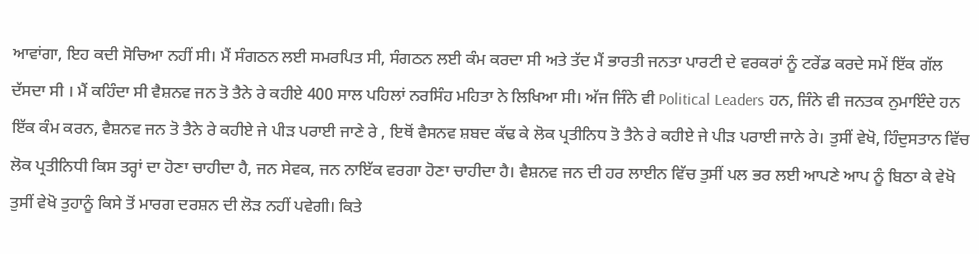ਆਵਾਂਗਾ, ਇਹ ਕਦੀ ਸੋਚਿਆ ਨਹੀਂ ਸੀ। ਮੈਂ ਸੰਗਠਨ ਲਈ ਸਮਰਪਿਤ ਸੀ, ਸੰਗਠਨ ਲਈ ਕੰਮ ਕਰਦਾ ਸੀ ਅਤੇ ਤੱਦ ਮੈਂ ਭਾਰਤੀ ਜਨਤਾ ਪਾਰਟੀ ਦੇ ਵਰਕਰਾਂ ਨੂੰ ਟਰੇਂਡ ਕਰਦੇ ਸਮੇਂ ਇੱਕ ਗੱਲ ਦੱਸਦਾ ਸੀ । ਮੈਂ ਕਹਿੰਦਾ ਸੀ ਵੈਸ਼ਨਵ ਜਨ ਤੋ ਤੈਨੇ ਰੇ ਕਹੀਏ 400 ਸਾਲ ਪਹਿਲਾਂ ਨਰਸਿੰਹ ਮਹਿਤਾ ਨੇ ਲਿਖਿਆ ਸੀ। ਅੱਜ ਜਿੰਨੇ ਵੀ Political Leaders ਹਨ, ਜਿੰਨੇ ਵੀ ਜਨਤਕ ਨੁਮਾਇੰਦੇ ਹਨ ਇੱਕ ਕੰਮ ਕਰਨ, ਵੈਸ਼ਨਵ ਜਨ ਤੋ ਤੈਨੇ ਰੇ ਕਹੀਏ ਜੇ ਪੀੜ ਪਰਾਈ ਜਾਣੇ ਰੇ , ਇਥੋਂ ਵੈਸਨਵ ਸ਼ਬਦ ਕੱਢ ਕੇ ਲੋਕ ਪ੍ਰਤੀਨਿਧ ਤੋ ਤੈਨੇ ਰੇ ਕਹੀਏ ਜੇ ਪੀੜ ਪਰਾਈ ਜਾਨੇ ਰੇ। ਤੁਸੀਂ ਵੇਖੋ, ਹਿੰਦੁਸਤਾਨ ਵਿੱਚ ਲੋਕ ਪ੍ਰਤੀਨਿਧੀ ਕਿਸ ਤਰ੍ਹਾਂ ਦਾ ਹੋਣਾ ਚਾਹੀਦਾ ਹੈ, ਜਨ ਸੇਵਕ, ਜਨ ਨਾਇੱਕ ਵਰਗਾ ਹੋਣਾ ਚਾਹੀਦਾ ਹੈ। ਵੈਸ਼ਨਵ ਜਨ ਦੀ ਹਰ ਲਾਈਨ ਵਿੱਚ ਤੁਸੀਂ ਪਲ ਭਰ ਲਈ ਆਪਣੇ ਆਪ ਨੂੰ ਬਿਠਾ ਕੇ ਵੇਖੋ ਤੁਸੀਂ ਵੇਖੋ ਤੁਹਾਨੂੰ ਕਿਸੇ ਤੋਂ ਮਾਰਗ ਦਰਸ਼ਨ ਦੀ ਲੋੜ ਨਹੀਂ ਪਵੇਗੀ। ਕਿਤੇ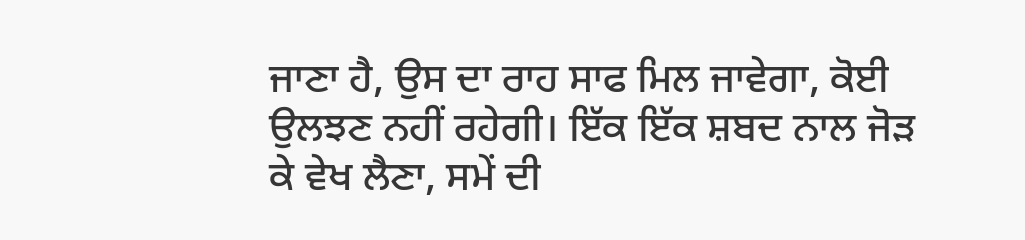ਜਾਣਾ ਹੈ, ਉਸ ਦਾ ਰਾਹ ਸਾਫ ਮਿਲ ਜਾਵੇਗਾ, ਕੋਈ ਉਲਝਣ ਨਹੀਂ ਰਹੇਗੀ। ਇੱਕ ਇੱਕ ਸ਼ਬਦ ਨਾਲ ਜੋੜ ਕੇ ਵੇਖ ਲੈਣਾ, ਸਮੇਂ ਦੀ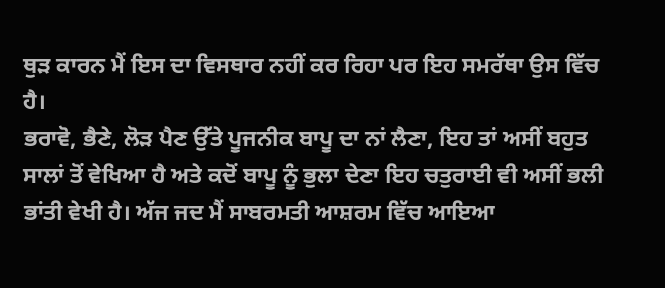ਥੁੜ ਕਾਰਨ ਮੈਂ ਇਸ ਦਾ ਵਿਸਥਾਰ ਨਹੀਂ ਕਰ ਰਿਹਾ ਪਰ ਇਹ ਸਮਰੱਥਾ ਉਸ ਵਿੱਚ ਹੈ।
ਭਰਾਵੋ, ਭੈਣੇ, ਲੋੜ ਪੈਣ ਉੱਤੇ ਪੂਜਨੀਕ ਬਾਪੂ ਦਾ ਨਾਂ ਲੈਣਾ, ਇਹ ਤਾਂ ਅਸੀਂ ਬਹੁਤ ਸਾਲਾਂ ਤੋਂ ਵੇਖਿਆ ਹੈ ਅਤੇ ਕਦੋਂ ਬਾਪੂ ਨੂੰ ਭੁਲਾ ਦੇਣਾ ਇਹ ਚਤੁਰਾਈ ਵੀ ਅਸੀਂ ਭਲੀ ਭਾਂਤੀ ਵੇਖੀ ਹੈ। ਅੱਜ ਜਦ ਮੈਂ ਸਾਬਰਮਤੀ ਆਸ਼ਰਮ ਵਿੱਚ ਆਇਆ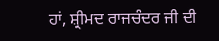ਹਾਂ, ਸ਼੍ਰੀਮਦ ਰਾਜਚੰਦਰ ਜੀ ਦੀ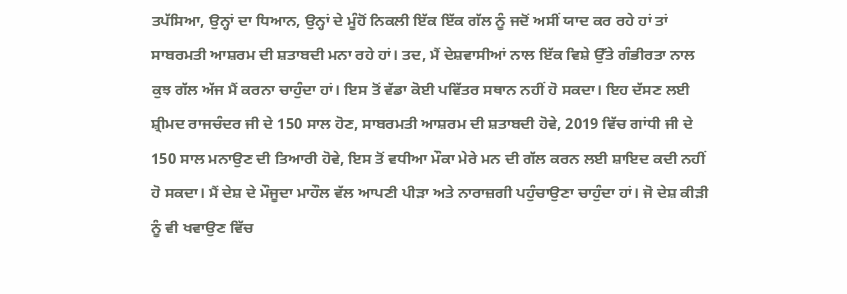ਤਪੱਸਿਆ, ਉਨ੍ਹਾਂ ਦਾ ਧਿਆਨ, ਉਨ੍ਹਾਂ ਦੇ ਮੂੰਹੋਂ ਨਿਕਲੀ ਇੱਕ ਇੱਕ ਗੱਲ ਨੂੰ ਜਦੋਂ ਅਸੀਂ ਯਾਦ ਕਰ ਰਹੇ ਹਾਂ ਤਾਂ ਸਾਬਰਮਤੀ ਆਸ਼ਰਮ ਦੀ ਸ਼ਤਾਬਦੀ ਮਨਾ ਰਹੇ ਹਾਂ। ਤਦ, ਮੈਂ ਦੇਸ਼ਵਾਸੀਆਂ ਨਾਲ ਇੱਕ ਵਿਸ਼ੇ ਉੱਤੇ ਗੰਭੀਰਤਾ ਨਾਲ ਕੁਝ ਗੱਲ ਅੱਜ ਮੈਂ ਕਰਨਾ ਚਾਹੁੰਦਾ ਹਾਂ। ਇਸ ਤੋਂ ਵੱਡਾ ਕੋਈ ਪਵਿੱਤਰ ਸਥਾਨ ਨਹੀਂ ਹੋ ਸਕਦਾ। ਇਹ ਦੱਸਣ ਲਈ ਸ਼੍ਰੀਮਦ ਰਾਜਚੰਦਰ ਜੀ ਦੇ 150 ਸਾਲ ਹੋਣ, ਸਾਬਰਮਤੀ ਆਸ਼ਰਮ ਦੀ ਸ਼ਤਾਬਦੀ ਹੋਵੇ, 2019 ਵਿੱਚ ਗਾਂਧੀ ਜੀ ਦੇ 150 ਸਾਲ ਮਨਾਉਣ ਦੀ ਤਿਆਰੀ ਹੋਵੇ, ਇਸ ਤੋਂ ਵਧੀਆ ਮੌਕਾ ਮੇਰੇ ਮਨ ਦੀ ਗੱਲ ਕਰਨ ਲਈ ਸ਼ਾਇਦ ਕਦੀ ਨਹੀਂ ਹੋ ਸਕਦਾ। ਮੈਂ ਦੇਸ਼ ਦੇ ਮੌਜੂਦਾ ਮਾਹੌਲ ਵੱਲ ਆਪਣੀ ਪੀੜਾ ਅਤੇ ਨਾਰਾਜ਼ਗੀ ਪਹੁੰਚਾਉਣਾ ਚਾਹੁੰਦਾ ਹਾਂ। ਜੋ ਦੇਸ਼ ਕੀੜੀ ਨੂੰ ਵੀ ਖਵਾਉਣ ਵਿੱਚ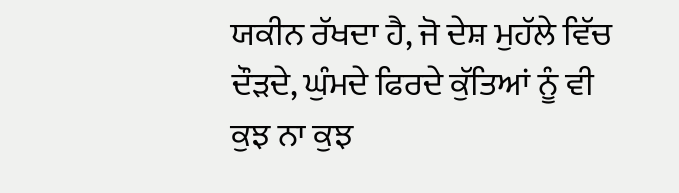ਯਕੀਨ ਰੱਖਦਾ ਹੈ, ਜੋ ਦੇਸ਼ ਮੁਹੱਲੇ ਵਿੱਚ ਦੌੜਦੇ, ਘੁੰਮਦੇ ਫਿਰਦੇ ਕੁੱਤਿਆਂ ਨੂੰ ਵੀ ਕੁਝ ਨਾ ਕੁਝ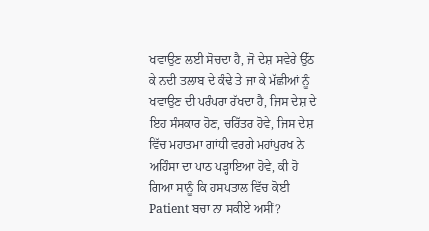ਖਵਾਉਣ ਲਈ ਸੋਚਦਾ ਹੈ, ਜੋ ਦੇਸ਼ ਸਵੇਰੇ ਉੱਠ ਕੇ ਨਦੀ ਤਲਾਬ ਦੇ ਕੰਢੇ ਤੇ ਜਾ ਕੇ ਮੱਛੀਆਂ ਨੂੰ ਖਵਾਉਣ ਦੀ ਪਰੰਪਰਾ ਰੱਖਦਾ ਹੈ, ਜਿਸ ਦੇਸ਼ ਦੇ ਇਹ ਸੰਸਕਾਰ ਹੋਣ, ਚਰਿੱਤਰ ਹੋਵੇ, ਜਿਸ ਦੇਸ਼ ਵਿੱਚ ਮਹਾਤਮਾ ਗਾਂਧੀ ਵਰਗੇ ਮਹਾਂਪੁਰਖ ਨੇ ਅਹਿੰਸਾ ਦਾ ਪਾਠ ਪੜ੍ਹਾਇਆ ਹੋਵੇ, ਕੀ ਹੋ ਗਿਆ ਸਾਨੂੰ ਕਿ ਹਸਪਤਾਲ ਵਿੱਚ ਕੋਈ Patient ਬਚਾ ਨਾ ਸਕੀਏ ਅਸੀਂ?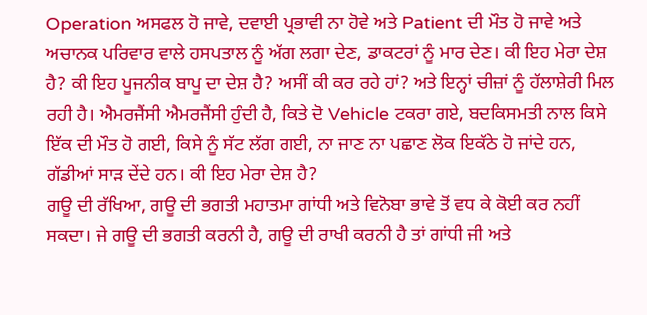Operation ਅਸਫਲ ਹੋ ਜਾਵੇ, ਦਵਾਈ ਪ੍ਰਭਾਵੀ ਨਾ ਹੋਵੇ ਅਤੇ Patient ਦੀ ਮੌਤ ਹੋ ਜਾਵੇ ਅਤੇ ਅਚਾਨਕ ਪਰਿਵਾਰ ਵਾਲੇ ਹਸਪਤਾਲ ਨੂੰ ਅੱਗ ਲਗਾ ਦੇਣ, ਡਾਕਟਰਾਂ ਨੂੰ ਮਾਰ ਦੇਣ। ਕੀ ਇਹ ਮੇਰਾ ਦੇਸ਼ ਹੈ? ਕੀ ਇਹ ਪੂਜਨੀਕ ਬਾਪੂ ਦਾ ਦੇਸ਼ ਹੈ? ਅਸੀਂ ਕੀ ਕਰ ਰਹੇ ਹਾਂ? ਅਤੇ ਇਨ੍ਹਾਂ ਚੀਜ਼ਾਂ ਨੂੰ ਹੱਲਾਸ਼ੇਰੀ ਮਿਲ ਰਹੀ ਹੈ। ਐਮਰਜੈਂਸੀ ਐਮਰਜੈਂਸੀ ਹੁੰਦੀ ਹੈ, ਕਿਤੇ ਦੋ Vehicle ਟਕਰਾ ਗਏ, ਬਦਕਿਸਮਤੀ ਨਾਲ ਕਿਸੇ ਇੱਕ ਦੀ ਮੌਤ ਹੋ ਗਈ, ਕਿਸੇ ਨੂੰ ਸੱਟ ਲੱਗ ਗਈ, ਨਾ ਜਾਣ ਨਾ ਪਛਾਣ ਲੋਕ ਇਕੱਠੇ ਹੋ ਜਾਂਦੇ ਹਨ, ਗੱਡੀਆਂ ਸਾੜ ਦੇਂਦੇ ਹਨ। ਕੀ ਇਹ ਮੇਰਾ ਦੇਸ਼ ਹੈ?
ਗਊ ਦੀ ਰੱਖਿਆ, ਗਊ ਦੀ ਭਗਤੀ ਮਹਾਤਮਾ ਗਾਂਧੀ ਅਤੇ ਵਿਨੋਬਾ ਭਾਵੇ ਤੋਂ ਵਧ ਕੇ ਕੋਈ ਕਰ ਨਹੀਂ ਸਕਦਾ। ਜੇ ਗਊ ਦੀ ਭਗਤੀ ਕਰਨੀ ਹੈ, ਗਊ ਦੀ ਰਾਖੀ ਕਰਨੀ ਹੈ ਤਾਂ ਗਾਂਧੀ ਜੀ ਅਤੇ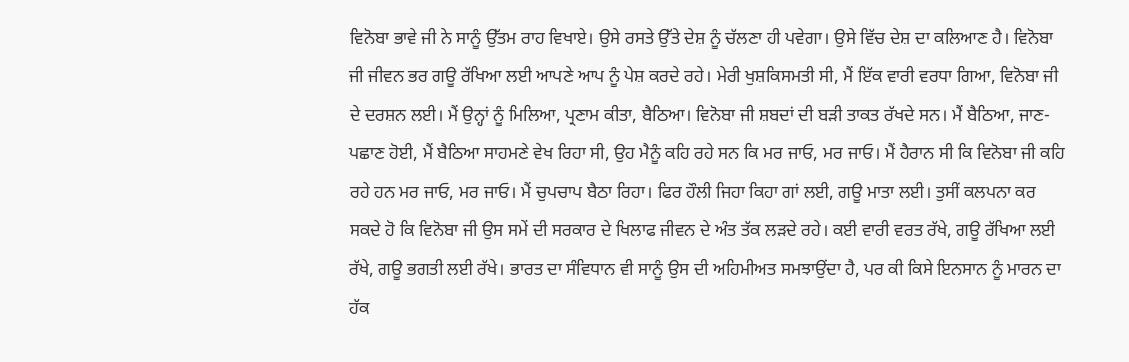ਵਿਨੋਬਾ ਭਾਵੇ ਜੀ ਨੇ ਸਾਨੂੰ ਉੱਤਮ ਰਾਹ ਵਿਖਾਏ। ਉਸੇ ਰਸਤੇ ਉੱਤੇ ਦੇਸ਼ ਨੂੰ ਚੱਲਣਾ ਹੀ ਪਵੇਗਾ। ਉਸੇ ਵਿੱਚ ਦੇਸ਼ ਦਾ ਕਲਿਆਣ ਹੈ। ਵਿਨੋਬਾ ਜੀ ਜੀਵਨ ਭਰ ਗਊ ਰੱਖਿਆ ਲਈ ਆਪਣੇ ਆਪ ਨੂੰ ਪੇਸ਼ ਕਰਦੇ ਰਹੇ। ਮੇਰੀ ਖੁਸ਼ਕਿਸਮਤੀ ਸੀ, ਮੈਂ ਇੱਕ ਵਾਰੀ ਵਰਧਾ ਗਿਆ, ਵਿਨੋਬਾ ਜੀ ਦੇ ਦਰਸ਼ਨ ਲਈ। ਮੈਂ ਉਨ੍ਹਾਂ ਨੂੰ ਮਿਲਿਆ, ਪ੍ਰਣਾਮ ਕੀਤਾ, ਬੈਠਿਆ। ਵਿਨੋਬਾ ਜੀ ਸ਼ਬਦਾਂ ਦੀ ਬੜੀ ਤਾਕਤ ਰੱਖਦੇ ਸਨ। ਮੈਂ ਬੈਠਿਆ, ਜਾਣ-ਪਛਾਣ ਹੋਈ, ਮੈਂ ਬੈਠਿਆ ਸਾਹਮਣੇ ਵੇਖ ਰਿਹਾ ਸੀ, ਉਹ ਮੈਨੂੰ ਕਹਿ ਰਹੇ ਸਨ ਕਿ ਮਰ ਜਾਓ, ਮਰ ਜਾਓ। ਮੈਂ ਹੈਰਾਨ ਸੀ ਕਿ ਵਿਨੋਬਾ ਜੀ ਕਹਿ ਰਹੇ ਹਨ ਮਰ ਜਾਓ, ਮਰ ਜਾਓ। ਮੈਂ ਚੁਪਚਾਪ ਬੈਠਾ ਰਿਹਾ। ਫਿਰ ਹੌਲੀ ਜਿਹਾ ਕਿਹਾ ਗਾਂ ਲਈ, ਗਊ ਮਾਤਾ ਲਈ। ਤੁਸੀਂ ਕਲਪਨਾ ਕਰ ਸਕਦੇ ਹੋ ਕਿ ਵਿਨੋਬਾ ਜੀ ਉਸ ਸਮੇਂ ਦੀ ਸਰਕਾਰ ਦੇ ਖਿਲਾਫ ਜੀਵਨ ਦੇ ਅੰਤ ਤੱਕ ਲੜਦੇ ਰਹੇ। ਕਈ ਵਾਰੀ ਵਰਤ ਰੱਖੇ, ਗਊ ਰੱਖਿਆ ਲਈ ਰੱਖੇ, ਗਊ ਭਗਤੀ ਲਈ ਰੱਖੇ। ਭਾਰਤ ਦਾ ਸੰਵਿਧਾਨ ਵੀ ਸਾਨੂੰ ਉਸ ਦੀ ਅਹਿਮੀਅਤ ਸਮਝਾਉਂਦਾ ਹੈ, ਪਰ ਕੀ ਕਿਸੇ ਇਨਸਾਨ ਨੂੰ ਮਾਰਨ ਦਾ ਹੱਕ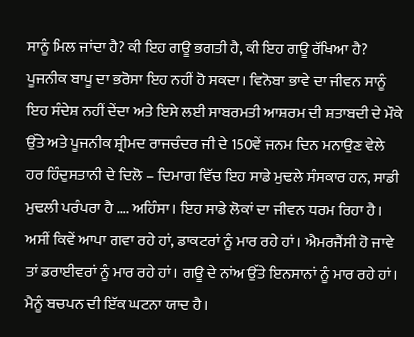ਸਾਨੂੰ ਮਿਲ ਜਾਂਦਾ ਹੈ? ਕੀ ਇਹ ਗਊ ਭਗਤੀ ਹੈ, ਕੀ ਇਹ ਗਊ ਰੱਖਿਆ ਹੈ? ਪੂਜਨੀਕ ਬਾਪੂ ਦਾ ਭਰੋਸਾ ਇਹ ਨਹੀਂ ਹੋ ਸਕਦਾ। ਵਿਨੋਬਾ ਭਾਵੇ ਦਾ ਜੀਵਨ ਸਾਨੂੰ ਇਹ ਸੰਦੇਸ਼ ਨਹੀਂ ਦੇਂਦਾ ਅਤੇ ਇਸੇ ਲਈ ਸਾਬਰਮਤੀ ਆਸ਼ਰਮ ਦੀ ਸ਼ਤਾਬਦੀ ਦੇ ਮੌਕੇ ਉੱਤੇ ਅਤੇ ਪੂਜਨੀਕ ਸ਼੍ਰੀਮਦ ਰਾਜਚੰਦਰ ਜੀ ਦੇ 150ਵੇਂ ਜਨਮ ਦਿਨ ਮਨਾਉਣ ਵੇਲੇ ਹਰ ਹਿੰਦੁਸਤਾਨੀ ਦੇ ਦਿਲੋ – ਦਿਮਾਗ ਵਿੱਚ ਇਹ ਸਾਡੇ ਮੁਢਲੇ ਸੰਸਕਾਰ ਹਨ, ਸਾਡੀ ਮੁਢਲੀ ਪਰੰਪਰਾ ਹੈ …. ਅਹਿੰਸਾ। ਇਹ ਸਾਡੇ ਲੋਕਾਂ ਦਾ ਜੀਵਨ ਧਰਮ ਰਿਹਾ ਹੈ। ਅਸੀਂ ਕਿਵੇਂ ਆਪਾ ਗਵਾ ਰਹੇ ਹਾਂ, ਡਾਕਟਰਾਂ ਨੂੰ ਮਾਰ ਰਹੇ ਹਾਂ। ਐਮਰਜੈਂਸੀ ਹੋ ਜਾਵੇ ਤਾਂ ਡਰਾਈਵਰਾਂ ਨੂੰ ਮਾਰ ਰਹੇ ਹਾਂ। ਗਊ ਦੇ ਨਾਂਅ ਉੱਤੇ ਇਨਸਾਨਾਂ ਨੂੰ ਮਾਰ ਰਹੇ ਹਾਂ।
ਮੈਨੂੰ ਬਚਪਨ ਦੀ ਇੱਕ ਘਟਨਾ ਯਾਦ ਹੈ।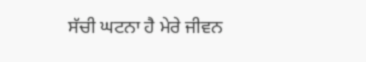ਸੱਚੀ ਘਟਨਾ ਹੈ ਮੇਰੇ ਜੀਵਨ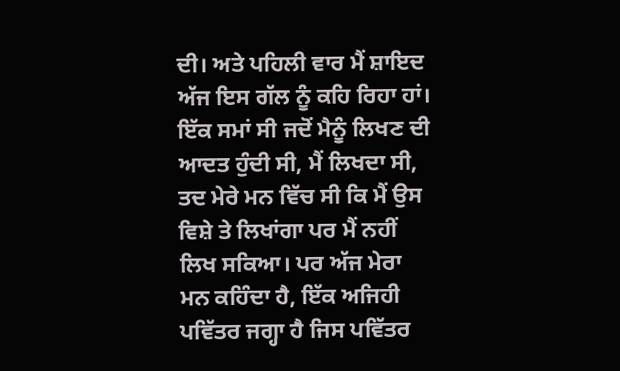ਦੀ। ਅਤੇ ਪਹਿਲੀ ਵਾਰ ਮੈਂ ਸ਼ਾਇਦ ਅੱਜ ਇਸ ਗੱਲ ਨੂੰ ਕਹਿ ਰਿਹਾ ਹਾਂ। ਇੱਕ ਸਮਾਂ ਸੀ ਜਦੋਂ ਮੈਨੂੰ ਲਿਖਣ ਦੀ ਆਦਤ ਹੁੰਦੀ ਸੀ, ਮੈਂ ਲਿਖਦਾ ਸੀ, ਤਦ ਮੇਰੇ ਮਨ ਵਿੱਚ ਸੀ ਕਿ ਮੈਂ ਉਸ ਵਿਸ਼ੇ ਤੇ ਲਿਖਾਂਗਾ ਪਰ ਮੈਂ ਨਹੀਂ ਲਿਖ ਸਕਿਆ। ਪਰ ਅੱਜ ਮੇਰਾ ਮਨ ਕਹਿੰਦਾ ਹੈ, ਇੱਕ ਅਜਿਹੀ ਪਵਿੱਤਰ ਜਗ੍ਹਾ ਹੈ ਜਿਸ ਪਵਿੱਤਰ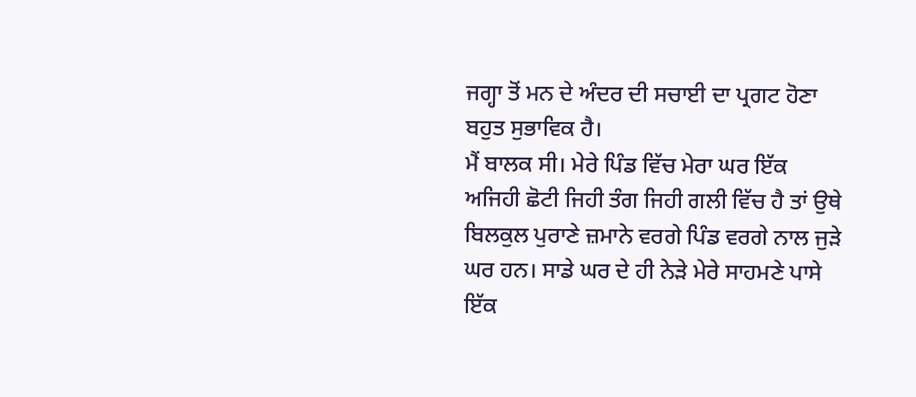ਜਗ੍ਹਾ ਤੋਂ ਮਨ ਦੇ ਅੰਦਰ ਦੀ ਸਚਾਈ ਦਾ ਪ੍ਰਗਟ ਹੋਣਾ ਬਹੁਤ ਸੁਭਾਵਿਕ ਹੈ।
ਮੈਂ ਬਾਲਕ ਸੀ। ਮੇਰੇ ਪਿੰਡ ਵਿੱਚ ਮੇਰਾ ਘਰ ਇੱਕ ਅਜਿਹੀ ਛੋਟੀ ਜਿਹੀ ਤੰਗ ਜਿਹੀ ਗਲੀ ਵਿੱਚ ਹੈ ਤਾਂ ਉਥੇ ਬਿਲਕੁਲ ਪੁਰਾਣੇ ਜ਼ਮਾਨੇ ਵਰਗੇ ਪਿੰਡ ਵਰਗੇ ਨਾਲ ਜੁੜੇ ਘਰ ਹਨ। ਸਾਡੇ ਘਰ ਦੇ ਹੀ ਨੇੜੇ ਮੇਰੇ ਸਾਹਮਣੇ ਪਾਸੇ ਇੱਕ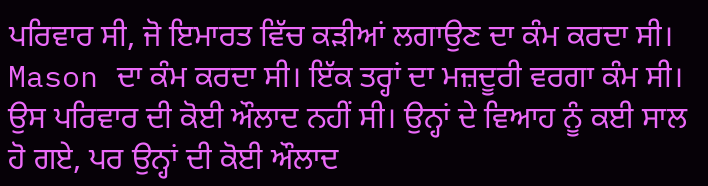ਪਰਿਵਾਰ ਸੀ, ਜੋ ਇਮਾਰਤ ਵਿੱਚ ਕੜੀਆਂ ਲਗਾਉਣ ਦਾ ਕੰਮ ਕਰਦਾ ਸੀ। Mason ਦਾ ਕੰਮ ਕਰਦਾ ਸੀ। ਇੱਕ ਤਰ੍ਹਾਂ ਦਾ ਮਜ਼ਦੂਰੀ ਵਰਗਾ ਕੰਮ ਸੀ। ਉਸ ਪਰਿਵਾਰ ਦੀ ਕੋਈ ਔਲਾਦ ਨਹੀਂ ਸੀ। ਉਨ੍ਹਾਂ ਦੇ ਵਿਆਹ ਨੂੰ ਕਈ ਸਾਲ ਹੋ ਗਏ, ਪਰ ਉਨ੍ਹਾਂ ਦੀ ਕੋਈ ਔਲਾਦ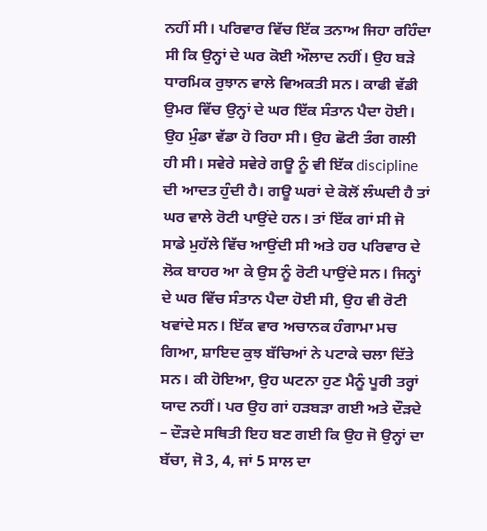ਨਹੀਂ ਸੀ। ਪਰਿਵਾਰ ਵਿੱਚ ਇੱਕ ਤਨਾਅ ਜਿਹਾ ਰਹਿੰਦਾ ਸੀ ਕਿ ਉਨ੍ਹਾਂ ਦੇ ਘਰ ਕੋਈ ਔਲਾਦ ਨਹੀਂ। ਉਹ ਬੜੇ ਧਾਰਮਿਕ ਰੁਝਾਨ ਵਾਲੇ ਵਿਅਕਤੀ ਸਨ। ਕਾਫੀ ਵੱਡੀ ਉਮਰ ਵਿੱਚ ਉਨ੍ਹਾਂ ਦੇ ਘਰ ਇੱਕ ਸੰਤਾਨ ਪੈਦਾ ਹੋਈ। ਉਹ ਮੁੰਡਾ ਵੱਡਾ ਹੋ ਰਿਹਾ ਸੀ। ਉਹ ਛੋਟੀ ਤੰਗ ਗਲੀ ਹੀ ਸੀ। ਸਵੇਰੇ ਸਵੇਰੇ ਗਊ ਨੂੰ ਵੀ ਇੱਕ discipline ਦੀ ਆਦਤ ਹੁੰਦੀ ਹੈ। ਗਊ ਘਰਾਂ ਦੇ ਕੋਲੋਂ ਲੰਘਦੀ ਹੈ ਤਾਂ ਘਰ ਵਾਲੇ ਰੋਟੀ ਪਾਉਂਦੇ ਹਨ। ਤਾਂ ਇੱਕ ਗਾਂ ਸੀ ਜੋ ਸਾਡੇ ਮੁਹੱਲੇ ਵਿੱਚ ਆਉਂਦੀ ਸੀ ਅਤੇ ਹਰ ਪਰਿਵਾਰ ਦੇ ਲੋਕ ਬਾਹਰ ਆ ਕੇ ਉਸ ਨੂੰ ਰੋਟੀ ਪਾਉਂਦੇ ਸਨ। ਜਿਨ੍ਹਾਂ ਦੇ ਘਰ ਵਿੱਚ ਸੰਤਾਨ ਪੈਦਾ ਹੋਈ ਸੀ, ਉਹ ਵੀ ਰੋਟੀ ਖਵਾਂਦੇ ਸਨ। ਇੱਕ ਵਾਰ ਅਚਾਨਕ ਹੰਗਾਮਾ ਮਚ ਗਿਆ, ਸ਼ਾਇਦ ਕੁਝ ਬੱਚਿਆਂ ਨੇ ਪਟਾਕੇ ਚਲਾ ਦਿੱਤੇ ਸਨ। ਕੀ ਹੋਇਆ, ਉਹ ਘਟਨਾ ਹੁਣ ਮੈਨੂੰ ਪੂਰੀ ਤਰ੍ਹਾਂ ਯਾਦ ਨਹੀਂ। ਪਰ ਉਹ ਗਾਂ ਹੜਬੜਾ ਗਈ ਅਤੇ ਦੌੜਦੇ – ਦੌੜਦੇ ਸਥਿਤੀ ਇਹ ਬਣ ਗਈ ਕਿ ਉਹ ਜੋ ਉਨ੍ਹਾਂ ਦਾ ਬੱਚਾ, ਜੋ 3, 4, ਜਾਂ 5 ਸਾਲ ਦਾ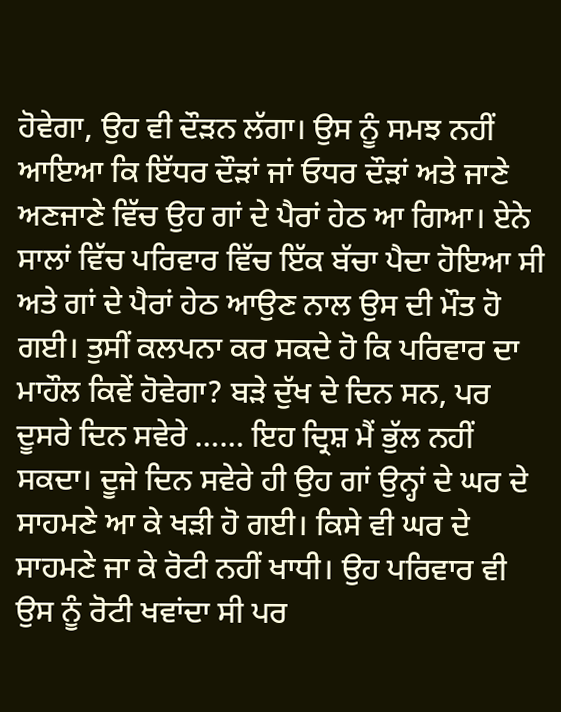ਹੋਵੇਗਾ, ਉਹ ਵੀ ਦੌੜਨ ਲੱਗਾ। ਉਸ ਨੂੰ ਸਮਝ ਨਹੀਂ ਆਇਆ ਕਿ ਇੱਧਰ ਦੌੜਾਂ ਜਾਂ ਓਧਰ ਦੌੜਾਂ ਅਤੇ ਜਾਣੇ ਅਣਜਾਣੇ ਵਿੱਚ ਉਹ ਗਾਂ ਦੇ ਪੈਰਾਂ ਹੇਠ ਆ ਗਿਆ। ਏਨੇ ਸਾਲਾਂ ਵਿੱਚ ਪਰਿਵਾਰ ਵਿੱਚ ਇੱਕ ਬੱਚਾ ਪੈਦਾ ਹੋਇਆ ਸੀ ਅਤੇ ਗਾਂ ਦੇ ਪੈਰਾਂ ਹੇਠ ਆਉਣ ਨਾਲ ਉਸ ਦੀ ਮੌਤ ਹੋ ਗਈ। ਤੁਸੀਂ ਕਲਪਨਾ ਕਰ ਸਕਦੇ ਹੋ ਕਿ ਪਰਿਵਾਰ ਦਾ ਮਾਹੌਲ ਕਿਵੇਂ ਹੋਵੇਗਾ? ਬੜੇ ਦੁੱਖ ਦੇ ਦਿਨ ਸਨ, ਪਰ ਦੂਸਰੇ ਦਿਨ ਸਵੇਰੇ …… ਇਹ ਦ੍ਰਿਸ਼ ਮੈਂ ਭੁੱਲ ਨਹੀਂ ਸਕਦਾ। ਦੂਜੇ ਦਿਨ ਸਵੇਰੇ ਹੀ ਉਹ ਗਾਂ ਉਨ੍ਹਾਂ ਦੇ ਘਰ ਦੇ ਸਾਹਮਣੇ ਆ ਕੇ ਖੜੀ ਹੋ ਗਈ। ਕਿਸੇ ਵੀ ਘਰ ਦੇ ਸਾਹਮਣੇ ਜਾ ਕੇ ਰੋਟੀ ਨਹੀਂ ਖਾਧੀ। ਉਹ ਪਰਿਵਾਰ ਵੀ ਉਸ ਨੂੰ ਰੋਟੀ ਖਵਾਂਦਾ ਸੀ ਪਰ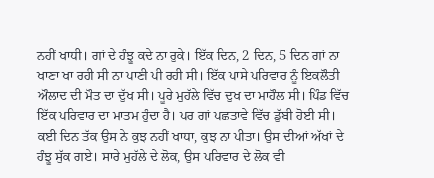ਨਹੀਂ ਖਾਧੀ। ਗਾਂ ਦੇ ਹੰਝੂ ਕਦੇ ਨਾ ਰੁਕੇ। ਇੱਕ ਦਿਨ, 2 ਦਿਨ, 5 ਦਿਨ ਗਾਂ ਨਾ ਖਾਣਾ ਖਾ ਰਹੀ ਸੀ ਨਾ ਪਾਣੀ ਪੀ ਰਹੀ ਸੀ। ਇੱਕ ਪਾਸੇ ਪਰਿਵਾਰ ਨੂੰ ਇਕਲੌਤੀ ਔਲਾਦ ਦੀ ਮੌਤ ਦਾ ਦੁੱਖ ਸੀ। ਪੂਰੇ ਮੁਹੱਲੇ ਵਿੱਚ ਦੁਖ ਦਾ ਮਾਹੌਲ ਸੀ। ਪਿੰਡ ਵਿੱਚ ਇੱਕ ਪਰਿਵਾਰ ਦਾ ਮਾਤਮ ਹੁੰਦਾ ਹੈ। ਪਰ ਗਾਂ ਪਛਤਾਵੇ ਵਿੱਚ ਡੁੱਬੀ ਹੋਈ ਸੀ। ਕਈ ਦਿਨ ਤੱਕ ਉਸ ਨੇ ਕੁਝ ਨਹੀਂ ਖਾਧਾ, ਕੁਝ ਨਾ ਪੀਤਾ। ਉਸ ਦੀਆਂ ਅੱਖਾਂ ਦੇ ਹੰਝੂ ਸੁੱਕ ਗਏ। ਸਾਰੇ ਮੁਹੱਲੇ ਦੇ ਲੋਕ, ਉਸ ਪਰਿਵਾਰ ਦੇ ਲੋਕ ਵੀ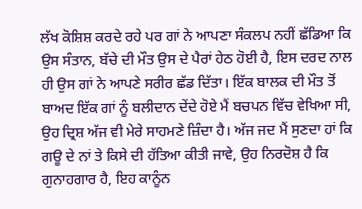ਲੱਖ ਕੋਸ਼ਿਸ਼ ਕਰਦੇ ਰਹੇ ਪਰ ਗਾਂ ਨੇ ਆਪਣਾ ਸੰਕਲਪ ਨਹੀਂ ਛੱਡਿਆ ਕਿ ਉਸ ਸੰਤਾਨ, ਬੱਚੇ ਦੀ ਮੌਤ ਉਸ ਦੇ ਪੈਰਾਂ ਹੇਠ ਹੋਈ ਹੈ, ਇਸ ਦਰਦ ਨਾਲ ਹੀ ਉਸ ਗਾਂ ਨੇ ਆਪਣੇ ਸਰੀਰ ਛੱਡ ਦਿੱਤਾ। ਇੱਕ ਬਾਲਕ ਦੀ ਮੌਤ ਤੋਂ ਬਾਅਦ ਇੱਕ ਗਾਂ ਨੂੰ ਬਲੀਦਾਨ ਦੇਂਦੇ ਹੋਏ ਮੈਂ ਬਚਪਨ ਵਿੱਚ ਵੇਖਿਆ ਸੀ, ਉਹ ਦ੍ਰਿਸ਼ ਅੱਜ ਵੀ ਮੇਰੇ ਸਾਹਮਣੇ ਜ਼ਿੰਦਾ ਹੈ। ਅੱਜ ਜਦ ਮੈਂ ਸੁਣਦਾ ਹਾਂ ਕਿ ਗਊ ਦੇ ਨਾਂ ਤੇ ਕਿਸੇ ਦੀ ਹੱਤਿਆ ਕੀਤੀ ਜਾਵੇ, ਉਹ ਨਿਰਦੋਸ਼ ਹੈ ਕਿ ਗੁਨਾਹਗਾਰ ਹੈ, ਇਹ ਕਾਨੂੰਨ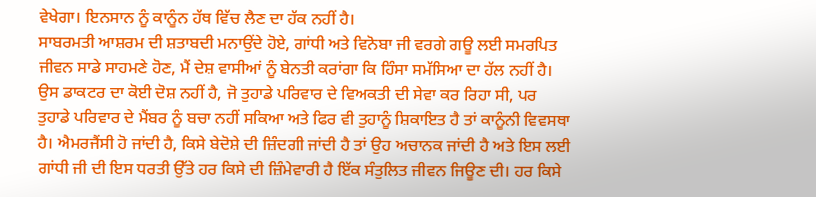ਵੇਖੇਗਾ। ਇਨਸਾਨ ਨੂੰ ਕਾਨੂੰਨ ਹੱਥ ਵਿੱਚ ਲੈਣ ਦਾ ਹੱਕ ਨਹੀਂ ਹੈ।
ਸਾਬਰਮਤੀ ਆਸ਼ਰਮ ਦੀ ਸ਼ਤਾਬਦੀ ਮਨਾਉਂਦੇ ਹੋਏ, ਗਾਂਧੀ ਅਤੇ ਵਿਨੋਬਾ ਜੀ ਵਰਗੇ ਗਊ ਲਈ ਸਮਰਪਿਤ ਜੀਵਨ ਸਾਡੇ ਸਾਹਮਣੇ ਹੋਣ, ਮੈਂ ਦੇਸ਼ ਵਾਸੀਆਂ ਨੂੰ ਬੇਨਤੀ ਕਰਾਂਗਾ ਕਿ ਹਿੰਸਾ ਸਮੱਸਿਆ ਦਾ ਹੱਲ ਨਹੀਂ ਹੈ। ਉਸ ਡਾਕਟਰ ਦਾ ਕੋਈ ਦੋਸ਼ ਨਹੀਂ ਹੈ, ਜੋ ਤੁਹਾਡੇ ਪਰਿਵਾਰ ਦੇ ਵਿਅਕਤੀ ਦੀ ਸੇਵਾ ਕਰ ਰਿਹਾ ਸੀ, ਪਰ ਤੁਹਾਡੇ ਪਰਿਵਾਰ ਦੇ ਮੈਂਬਰ ਨੂੰ ਬਚਾ ਨਹੀਂ ਸਕਿਆ ਅਤੇ ਫਿਰ ਵੀ ਤੁਹਾਨੂੰ ਸ਼ਿਕਾਇਤ ਹੈ ਤਾਂ ਕਾਨੂੰਨੀ ਵਿਵਸਥਾ ਹੈ। ਐਮਰਜੈਂਸੀ ਹੋ ਜਾਂਦੀ ਹੈ, ਕਿਸੇ ਬੇਦੋਸ਼ੇ ਦੀ ਜ਼ਿੰਦਗੀ ਜਾਂਦੀ ਹੈ ਤਾਂ ਉਹ ਅਚਾਨਕ ਜਾਂਦੀ ਹੈ ਅਤੇ ਇਸ ਲਈ ਗਾਂਧੀ ਜੀ ਦੀ ਇਸ ਧਰਤੀ ਉੱਤੇ ਹਰ ਕਿਸੇ ਦੀ ਜ਼ਿੰਮੇਵਾਰੀ ਹੈ ਇੱਕ ਸੰਤੁਲਿਤ ਜੀਵਨ ਜਿਊਣ ਦੀ। ਹਰ ਕਿਸੇ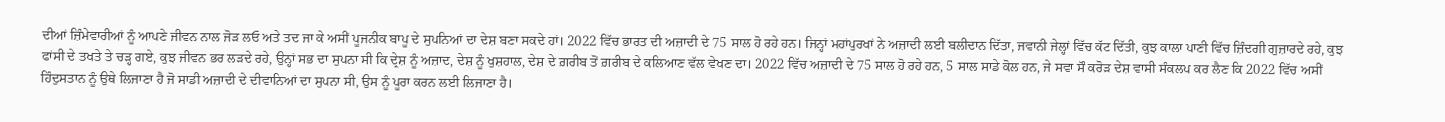ਦੀਆਂ ਜ਼ਿੰਮੇਵਾਰੀਆਂ ਨੂੰ ਆਪਣੇ ਜੀਵਨ ਨਾਲ ਜੋੜ ਲਓ ਅਤੇ ਤਦ ਜਾ ਕੇ ਅਸੀਂ ਪੂਜਨੀਕ ਬਾਪੂ ਦੇ ਸੁਪਨਿਆਂ ਦਾ ਦੇਸ਼ ਬਣਾ ਸਕਦੇ ਹਾਂ। 2022 ਵਿੱਚ ਭਾਰਤ ਦੀ ਅਜ਼ਾਦੀ ਦੇ 75 ਸਾਲ ਹੋ ਰਹੇ ਹਨ। ਜਿਨ੍ਹਾਂ ਮਹਾਂਪੁਰਖਾਂ ਨੇ ਅਜ਼ਾਦੀ ਲਈ ਬਲੀਦਾਨ ਦਿੱਤਾ, ਜਵਾਨੀ ਜੇਲ੍ਹਾਂ ਵਿੱਚ ਕੱਟ ਦਿੱਤੀ, ਕੁਝ ਕਾਲਾ ਪਾਣੀ ਵਿੱਚ ਜ਼ਿੰਦਗੀ ਗੁਜ਼ਾਰਦੇ ਰਹੇ, ਕੁਝ ਫਾਂਸੀ ਦੇ ਤਖਤੇ ਤੇ ਚੜ੍ਹ ਗਏ, ਕੁਝ ਜੀਵਨ ਭਰ ਲੜਦੇ ਰਹੇ, ਉਨ੍ਹਾਂ ਸਭ ਦਾ ਸੁਪਨਾ ਸੀ ਕਿ ਦ੍ਰੇਸ਼ ਨੂੰ ਅਜ਼ਾਦ, ਦੇਸ਼ ਨੂੰ ਖੁਸ਼ਹਾਲ, ਦੇਸ਼ ਦੇ ਗ਼ਰੀਬ ਤੋਂ ਗ਼ਰੀਬ ਦੇ ਕਲਿਆਣ ਵੱਲ ਵੇਖਣ ਦਾ। 2022 ਵਿੱਚ ਅਜ਼ਾਦੀ ਦੇ 75 ਸਾਲ ਹੋ ਰਹੇ ਹਨ, 5 ਸਾਲ ਸਾਡੇ ਕੋਲ ਹਨ, ਜੇ ਸਵਾ ਸੌ ਕਰੋੜ ਦੇਸ਼ ਵਾਸੀ ਸੰਕਲਪ ਕਰ ਲੈਣ ਕਿ 2022 ਵਿੱਚ ਅਸੀਂ ਹਿੰਦੁਸਤਾਨ ਨੂੰ ਉਥੇ ਲਿਜਾਣਾ ਹੈ ਜੋ ਸਾਡੀ ਅਜ਼ਾਦੀ ਦੇ ਦੀਵਾਨਿਆਂ ਦਾ ਸੁਪਨਾ ਸੀ, ਉਸ ਨੂੰ ਪੂਰਾ ਕਰਨ ਲਈ ਲਿਜਾਣਾ ਹੈ।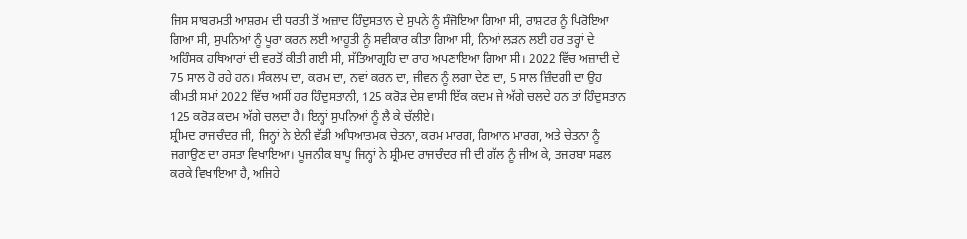ਜਿਸ ਸਾਬਰਮਤੀ ਆਸ਼ਰਮ ਦੀ ਧਰਤੀ ਤੋਂ ਅਜ਼ਾਦ ਹਿੰਦੁਸਤਾਨ ਦੇ ਸੁਪਨੇ ਨੂੰ ਸੰਜੋਇਆ ਗਿਆ ਸੀ, ਰਾਸ਼ਟਰ ਨੂੰ ਪਿਰੋਇਆ ਗਿਆ ਸੀ, ਸੁਪਨਿਆਂ ਨੂੰ ਪੂਰਾ ਕਰਨ ਲਈ ਆਹੂਤੀ ਨੂੰ ਸਵੀਕਾਰ ਕੀਤਾ ਗਿਆ ਸੀ, ਨਿਆਂ ਲੜਨ ਲਈ ਹਰ ਤਰ੍ਹਾਂ ਦੇ ਅਹਿੰਸਕ ਹਥਿਆਰਾਂ ਦੀ ਵਰਤੋਂ ਕੀਤੀ ਗਈ ਸੀ, ਸੱਤਿਆਗ੍ਰਹਿ ਦਾ ਰਾਹ ਅਪਣਾਇਆ ਗਿਆ ਸੀ। 2022 ਵਿੱਚ ਅਜ਼ਾਦੀ ਦੇ 75 ਸਾਲ ਹੋ ਰਹੇ ਹਨ। ਸੰਕਲਪ ਦਾ, ਕਰਮ ਦਾ, ਨਵਾਂ ਕਰਨ ਦਾ, ਜੀਵਨ ਨੂੰ ਲਗਾ ਦੇਣ ਦਾ, 5 ਸਾਲ ਜ਼ਿੰਦਗੀ ਦਾ ਉਹ ਕੀਮਤੀ ਸਮਾਂ 2022 ਵਿੱਚ ਅਸੀਂ ਹਰ ਹਿੰਦੁਸਤਾਨੀ, 125 ਕਰੋੜ ਦੇਸ਼ ਵਾਸੀ ਇੱਕ ਕਦਮ ਜੇ ਅੱਗੇ ਚਲਦੇ ਹਨ ਤਾਂ ਹਿੰਦੁਸਤਾਨ 125 ਕਰੋੜ ਕਦਮ ਅੱਗੇ ਚਲਦਾ ਹੈ। ਇਨ੍ਹਾਂ ਸੁਪਨਿਆਂ ਨੂੰ ਲੈ ਕੇ ਚੱਲੀਏ।
ਸ਼੍ਰੀਮਦ ਰਾਜਚੰਦਰ ਜੀ, ਜਿਨ੍ਹਾਂ ਨੇ ਏਨੀ ਵੱਡੀ ਅਧਿਆਤਮਕ ਚੇਤਨਾ, ਕਰਮ ਮਾਰਗ, ਗਿਆਨ ਮਾਰਗ, ਅਤੇ ਚੇਤਨਾ ਨੂੰ ਜਗਾਉਣ ਦਾ ਰਸਤਾ ਵਿਖਾਇਆ। ਪੂਜਨੀਕ ਬਾਪੂ ਜਿਨ੍ਹਾਂ ਨੇ ਸ਼੍ਰੀਮਦ ਰਾਜਚੰਦਰ ਜੀ ਦੀ ਗੱਲ ਨੂੰ ਜੀਅ ਕੇ, ਤਜਰਬਾ ਸਫਲ ਕਰਕੇ ਵਿਖਾਇਆ ਹੈ, ਅਜਿਹੇ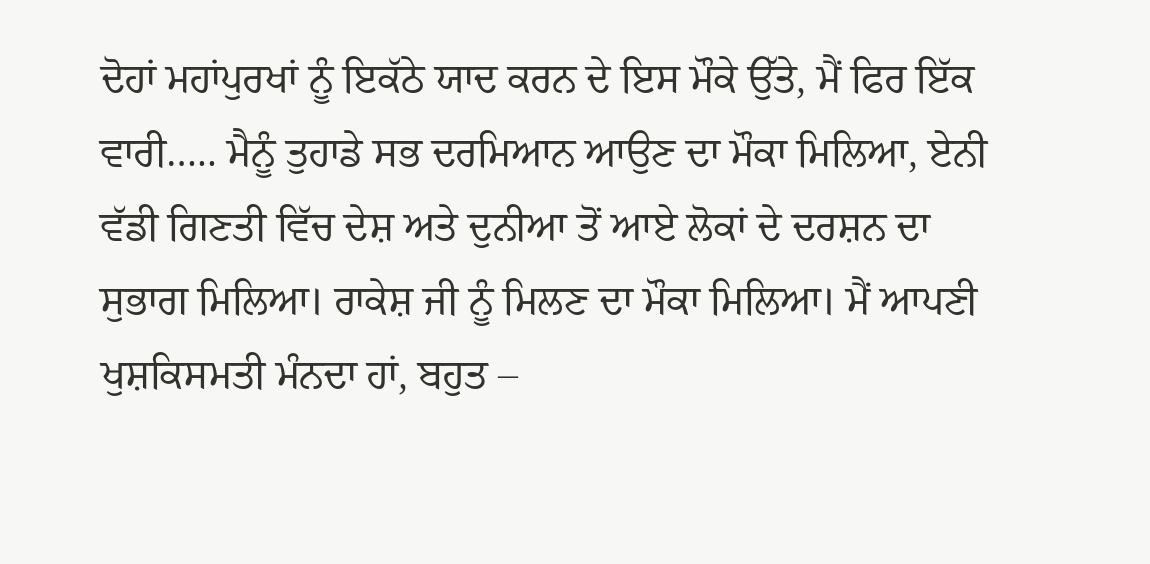ਦੋਹਾਂ ਮਹਾਂਪੁਰਖਾਂ ਨੂੰ ਇਕੱਠੇ ਯਾਦ ਕਰਨ ਦੇ ਇਸ ਮੌਕੇ ਉੱਤੇ, ਮੈਂ ਫਿਰ ਇੱਕ ਵਾਰੀ….. ਮੈਨੂੰ ਤੁਹਾਡੇ ਸਭ ਦਰਮਿਆਨ ਆਉਣ ਦਾ ਮੌਕਾ ਮਿਲਿਆ, ਏਨੀ ਵੱਡੀ ਗਿਣਤੀ ਵਿੱਚ ਦੇਸ਼ ਅਤੇ ਦੁਨੀਆ ਤੋਂ ਆਏ ਲੋਕਾਂ ਦੇ ਦਰਸ਼ਨ ਦਾ ਸੁਭਾਗ ਮਿਲਿਆ। ਰਾਕੇਸ਼ ਜੀ ਨੂੰ ਮਿਲਣ ਦਾ ਮੌਕਾ ਮਿਲਿਆ। ਮੈਂ ਆਪਣੀ ਖੁਸ਼ਕਿਸਮਤੀ ਮੰਨਦਾ ਹਾਂ, ਬਹੁਤ –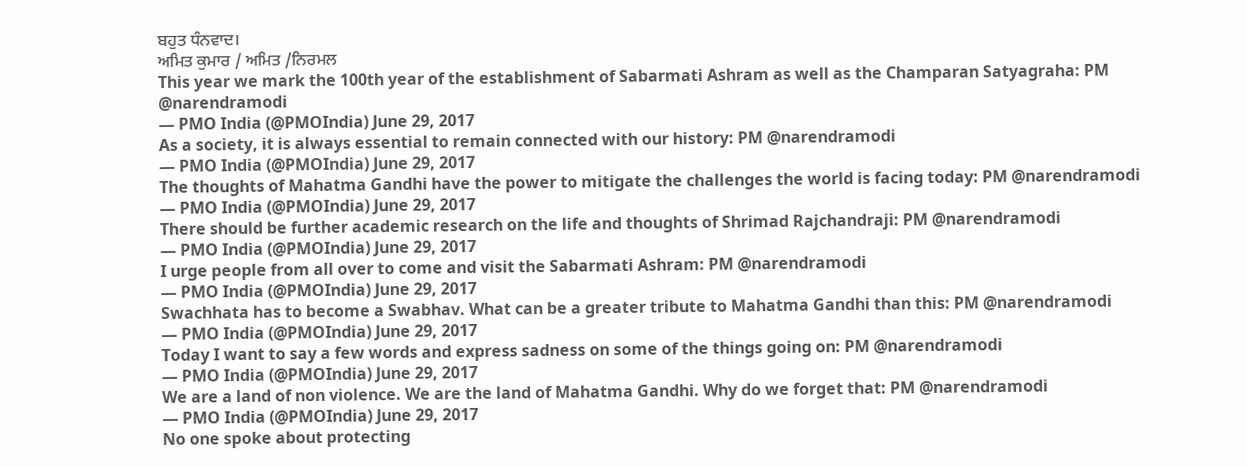ਬਹੁਤ ਧੰਨਵਾਦ।
ਅਮਿਤ ਕੁਮਾਰ / ਅਮਿਤ /ਨਿਰਮਲ
This year we mark the 100th year of the establishment of Sabarmati Ashram as well as the Champaran Satyagraha: PM @narendramodi
— PMO India (@PMOIndia) June 29, 2017
As a society, it is always essential to remain connected with our history: PM @narendramodi
— PMO India (@PMOIndia) June 29, 2017
The thoughts of Mahatma Gandhi have the power to mitigate the challenges the world is facing today: PM @narendramodi
— PMO India (@PMOIndia) June 29, 2017
There should be further academic research on the life and thoughts of Shrimad Rajchandraji: PM @narendramodi
— PMO India (@PMOIndia) June 29, 2017
I urge people from all over to come and visit the Sabarmati Ashram: PM @narendramodi
— PMO India (@PMOIndia) June 29, 2017
Swachhata has to become a Swabhav. What can be a greater tribute to Mahatma Gandhi than this: PM @narendramodi
— PMO India (@PMOIndia) June 29, 2017
Today I want to say a few words and express sadness on some of the things going on: PM @narendramodi
— PMO India (@PMOIndia) June 29, 2017
We are a land of non violence. We are the land of Mahatma Gandhi. Why do we forget that: PM @narendramodi
— PMO India (@PMOIndia) June 29, 2017
No one spoke about protecting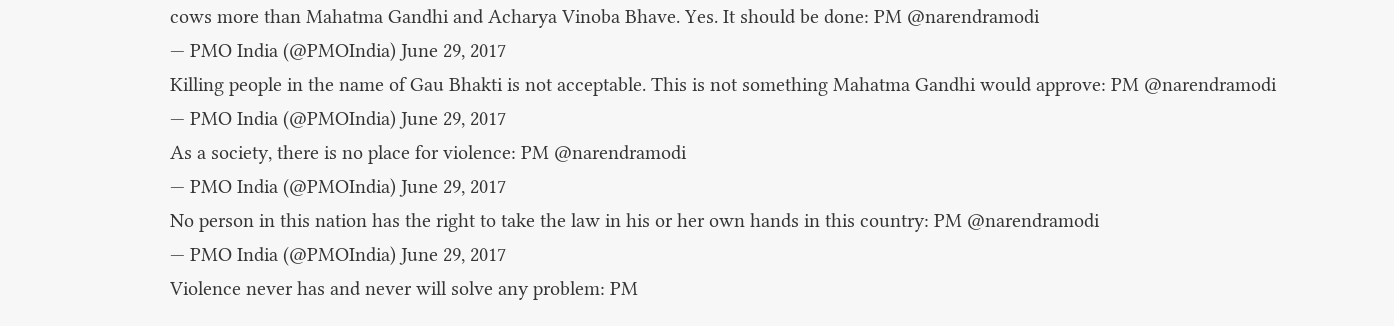cows more than Mahatma Gandhi and Acharya Vinoba Bhave. Yes. It should be done: PM @narendramodi
— PMO India (@PMOIndia) June 29, 2017
Killing people in the name of Gau Bhakti is not acceptable. This is not something Mahatma Gandhi would approve: PM @narendramodi
— PMO India (@PMOIndia) June 29, 2017
As a society, there is no place for violence: PM @narendramodi
— PMO India (@PMOIndia) June 29, 2017
No person in this nation has the right to take the law in his or her own hands in this country: PM @narendramodi
— PMO India (@PMOIndia) June 29, 2017
Violence never has and never will solve any problem: PM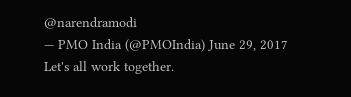@narendramodi
— PMO India (@PMOIndia) June 29, 2017
Let's all work together.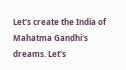Let's create the India of Mahatma Gandhi's dreams. Let's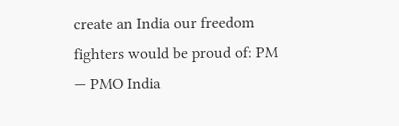create an India our freedom fighters would be proud of: PM
— PMO India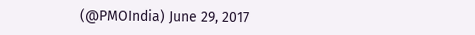(@PMOIndia) June 29, 2017